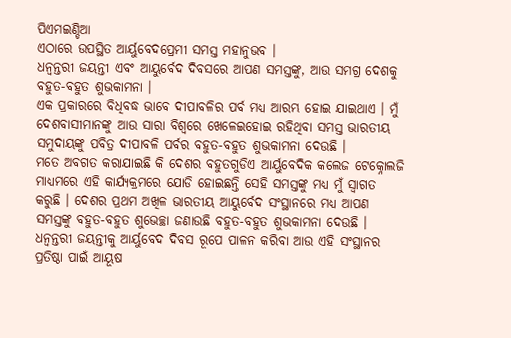ପିଏମଇଣ୍ଡିଆ
ଏଠାରେ ଉପସ୍ଥିତ ଆର୍ୟୁବେଦପ୍ରେମୀ ସମସ୍ତ ମହାନୁଭବ ।
ଧନ୍ୱନ୍ତରୀ ଜୟନ୍ତୀ ଏବଂ ଆୟୁର୍ବେଦ ଦିବସରେ ଆପଣ ସମସ୍ତଙ୍କୁ, ଆଉ ସମଗ୍ର ଦେଶକୁ ବହୁତ-ବହୁତ ଶୁଭକାମନା ।
ଏକ ପ୍ରକାରରେ ବିଧିବଦ୍ଧ ଭାବେ ଦୀପାବଳିର ପର୍ବ ମଧ୍ୟ ଆରମ୍ଭ ହୋଇ ଯାଇଥାଏ । ମୁଁ ଦେଶବାସୀମାନଙ୍କୁ ଆଉ ସାରା ବିଶ୍ୱରେ ଖେଳେଇହୋଇ ରହିଥିବା ସମସ୍ତ ଭାରତୀୟ ସମୁଦାୟଙ୍କୁ ପବିତ୍ର ଦୀପାବଳି ପର୍ବର ବହୁତ-ବହୁତ ଶୁଭକାମନା ଦେଉଛି ।
ମତେ ଅବଗତ କରାଯାଇଛି କି ଦେଶର ବହୁତଗୁଡିଏ ଆର୍ୟୁବେଦିକ କଲେଜ ଟେକ୍ନୋଲଜି ମାଧ୍ୟମରେ ଏହି କାର୍ଯ୍ୟକ୍ରମରେ ଯୋଡି ହୋଇଛନ୍ତି ସେହି ସମସ୍ତଙ୍କୁ ମଧ୍ୟ ମୁଁ ସ୍ୱାଗତ କରୁଛି । ଦେଶର ପ୍ରଥମ ଅଖିଳ ଭାରତୀୟ ଆୟୁର୍ବେଦ ସଂସ୍ଥାନରେ ମଧ୍ୟ ଆପଣ ସମସ୍ତଙ୍କୁ ବହୁତ-ବହୁତ ଶୁଭେଚ୍ଛା ଜଣାଉଛି ବହୁତ-ବହୁତ ଶୁଭକାମନା ଦେଉଛି ।
ଧନ୍ୱନ୍ତରୀ ଜୟନ୍ତୀକୁ ଆର୍ୟୁବେଦ ଦିବସ ରୂପେ ପାଳନ କରିବା ଆଉ ଏହି ସଂସ୍ଥାନର ପ୍ରତିଷ୍ଠା ପାଇଁ ଆୟୂଷ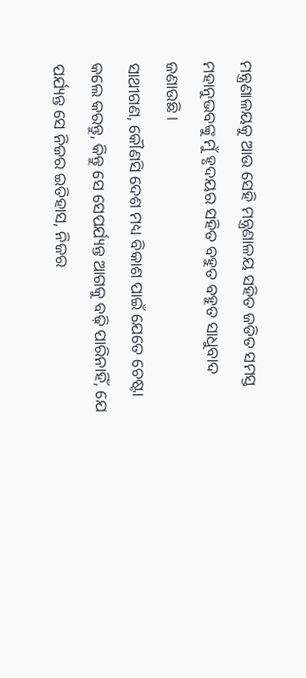ମନ୍ତ୍ରଣାଳୟକୁ ଆଉ ସେହି ମନ୍ତ୍ରଣାଳୟ ସହିତ ଜଡିତ ସମସ୍ତ ମହାନୁଭବଙ୍କୁ ମୁଁ ହୃଦୟର ସହିତ ବହୁତ ବହୁତ ସାଧୁବାଦ ଜଣାଉଛି ।
ସାଥୀଗଣ, କୌଣସି ଦେଶ ମଧ୍ୟ ବିକାଶ ପାଇଁ ଯେତେ ଚେଷ୍ଟା କଲେ କରନ୍ତୁ, କିନ୍ତୁ ସେ ସେପର୍ଯ୍ୟନ୍ତ ଆଗକୁ ବଢ଼ି ପାରିନାହିଁ, ଯେ ପର୍ଯ୍ୟନ୍ତ ସେ ନିଜର ଇତିହାସ, ନିଜର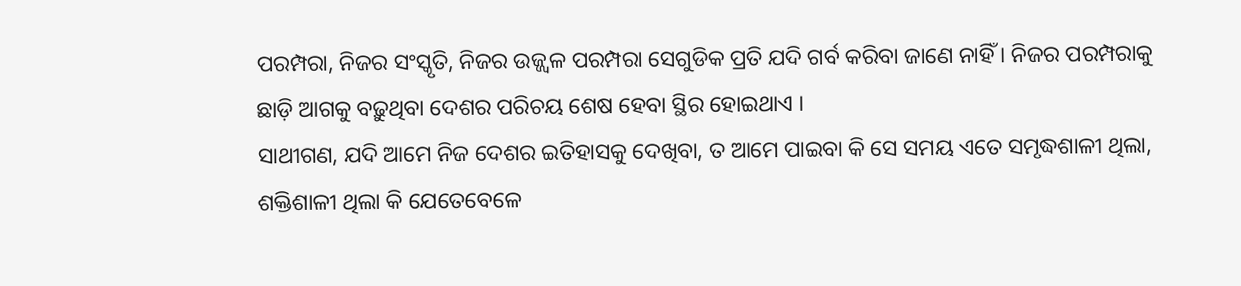ପରମ୍ପରା, ନିଜର ସଂସ୍କୃତି, ନିଜର ଉଜ୍ଜ୍ୱଳ ପରମ୍ପରା ସେଗୁଡିକ ପ୍ରତି ଯଦି ଗର୍ବ କରିବା ଜାଣେ ନାହିଁ । ନିଜର ପରମ୍ପରାକୁ ଛାଡ଼ି ଆଗକୁ ବଢ଼ୁଥିବା ଦେଶର ପରିଚୟ ଶେଷ ହେବା ସ୍ଥିର ହୋଇଥାଏ ।
ସାଥୀଗଣ, ଯଦି ଆମେ ନିଜ ଦେଶର ଇତିହାସକୁ ଦେଖିବା, ତ ଆମେ ପାଇବା କି ସେ ସମୟ ଏତେ ସମୃଦ୍ଧଶାଳୀ ଥିଲା, ଶକ୍ତିଶାଳୀ ଥିଲା କି ଯେତେବେଳେ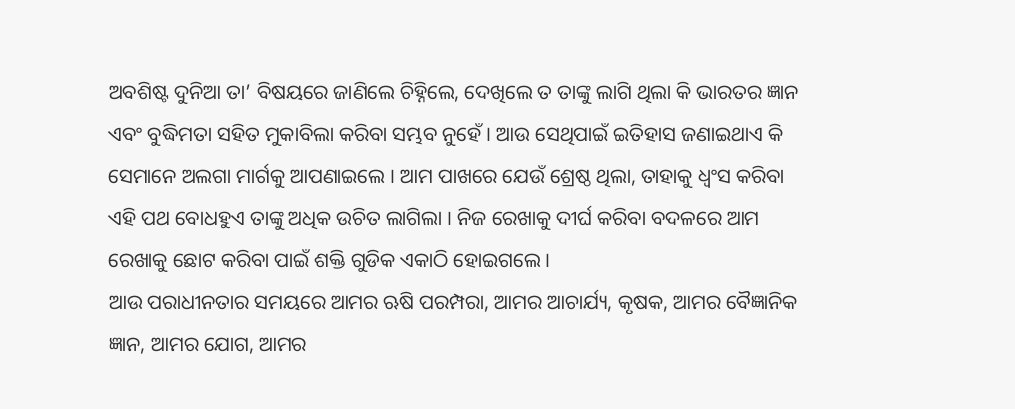ଅବଶିଷ୍ଟ ଦୁନିଆ ତା’ ବିଷୟରେ ଜାଣିଲେ ଚିହ୍ନିଲେ, ଦେଖିଲେ ତ ତାଙ୍କୁ ଲାଗି ଥିଲା କି ଭାରତର ଜ୍ଞାନ ଏବଂ ବୁଦ୍ଧିମତା ସହିତ ମୁକାବିଲା କରିବା ସମ୍ଭବ ନୁହେଁ । ଆଉ ସେଥିପାଇଁ ଇତିହାସ ଜଣାଇଥାଏ କି ସେମାନେ ଅଲଗା ମାର୍ଗକୁ ଆପଣାଇଲେ । ଆମ ପାଖରେ ଯେଉଁ ଶ୍ରେଷ୍ଠ ଥିଲା, ତାହାକୁ ଧ୍ୱଂସ କରିବା ଏହି ପଥ ବୋଧହୁଏ ତାଙ୍କୁ ଅଧିକ ଉଚିତ ଲାଗିଲା । ନିଜ ରେଖାକୁ ଦୀର୍ଘ କରିବା ବଦଳରେ ଆମ ରେଖାକୁ ଛୋଟ କରିବା ପାଇଁ ଶକ୍ତି ଗୁଡିକ ଏକାଠି ହୋଇଗଲେ ।
ଆଉ ପରାଧୀନତାର ସମୟରେ ଆମର ଋଷି ପରମ୍ପରା, ଆମର ଆଚାର୍ଯ୍ୟ, କୃଷକ, ଆମର ବୈଜ୍ଞାନିକ ଜ୍ଞାନ, ଆମର ଯୋଗ, ଆମର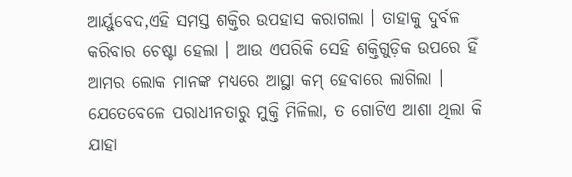ଆର୍ୟୁବେଦ,ଏହି ସମସ୍ତ ଶକ୍ତିର ଉପହାସ କରାଗଲା । ତାହାକୁ ଦୁର୍ବଳ କରିବାର ଚେଷ୍ଟା ହେଲା । ଆଉ ଏପରିକି ସେହି ଶକ୍ତିଗୁଡ଼ିକ ଉପରେ ହିଁ ଆମର ଲୋକ ମାନଙ୍କ ମଧ୍ୟରେ ଆସ୍ଥା କମ୍ ହେବାରେ ଲାଗିଲା ।
ଯେତେବେଳେ ପରାଧୀନତାରୁ ମୁକ୍ତି ମିଳିଲା, ତ ଗୋଟିଏ ଆଶା ଥିଲା କି ଯାହା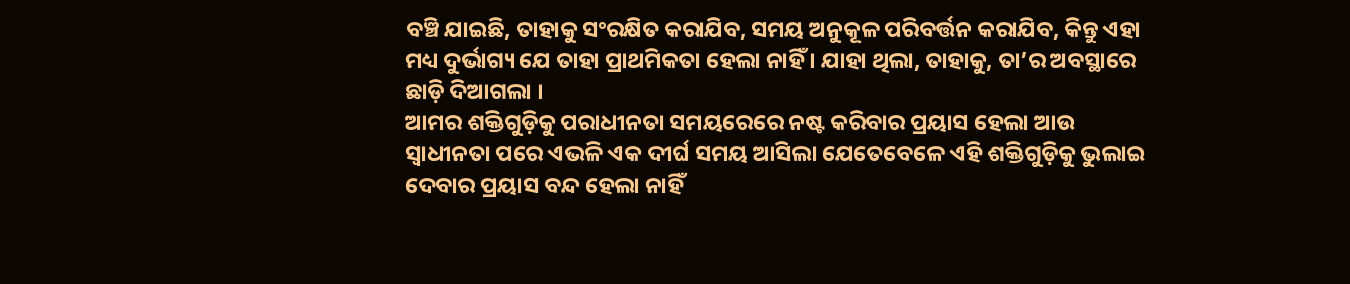ବଞ୍ଚି ଯାଇଛି, ତାହାକୁ ସଂରକ୍ଷିତ କରାଯିବ, ସମୟ ଅନୁକୂଳ ପରିବର୍ତ୍ତନ କରାଯିବ, କିନ୍ତୁ ଏହା ମଧ୍ୟ ଦୁର୍ଭାଗ୍ୟ ଯେ ତାହା ପ୍ରାଥମିକତା ହେଲା ନାହିଁ । ଯାହା ଥିଲା, ତାହାକୁ, ତା’ର ଅବସ୍ଥାରେ ଛାଡ଼ି ଦିଆଗଲା ।
ଆମର ଶକ୍ତିଗୁଡ଼ିକୁ ପରାଧୀନତା ସମୟରେରେ ନଷ୍ଟ କରିବାର ପ୍ରୟାସ ହେଲା ଆଉ ସ୍ୱାଧୀନତା ପରେ ଏଭଳି ଏକ ଦୀର୍ଘ ସମୟ ଆସିଲା ଯେତେବେଳେ ଏହି ଶକ୍ତିଗୁଡ଼ିକୁ ଭୁଲାଇ ଦେବାର ପ୍ରୟାସ ବନ୍ଦ ହେଲା ନାହିଁ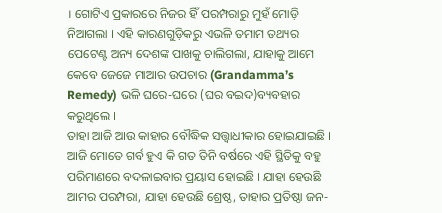। ଗୋଟିଏ ପ୍ରକାରରେ ନିଜର ହିଁ ପରମ୍ପରାରୁ ମୁହଁ ମୋଡ଼ି ନିଆଗଲା । ଏହି କାରଣଗୁଡ଼ିକରୁ ଏଭଳି ତମାମ ତଥ୍ୟର ପେଟେଣ୍ଟ ଅନ୍ୟ ଦେଶଙ୍କ ପାଖକୁ ଚାଲିଗଲା, ଯାହାକୁ ଆମେ କେବେ ଜେଜେ ମାଆର ଉପଚାର (Grandamma’s Remedy) ଭଳି ଘରେ-ଘରେ (ଘର ବଇଦ)ବ୍ୟବହାର କରୁଥିଲେ ।
ତାହା ଆଜି ଆଉ କାହାର ବୌଦ୍ଧିକ ସତ୍ତ୍ଵାଧୀକାର ହୋଇଯାଇଛି । ଆଜି ମୋତେ ଗର୍ବ ହୁଏ କି ଗତ ତିନି ବର୍ଷରେ ଏହି ସ୍ଥିତିକୁ ବହୁ ପରିମାଣରେ ବଦଳାଇବାର ପ୍ରୟାସ ହୋଇଛି । ଯାହା ହେଉଛି ଆମର ପରମ୍ପରା, ଯାହା ହେଉଛି ଶ୍ରେଷ୍ଠ, ତାହାର ପ୍ରତିଷ୍ଠା ଜନ-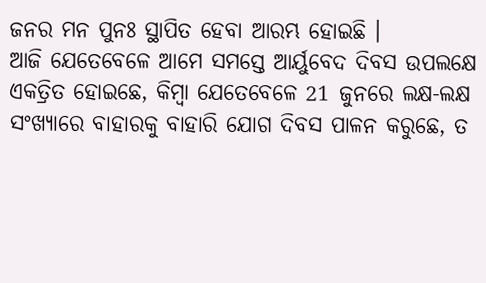ଜନର ମନ ପୁନଃ ସ୍ଥାପିତ ହେବା ଆରମ୍ଭ ହୋଇଛି ।
ଆଜି ଯେତେବେଳେ ଆମେ ସମସ୍ତେ ଆର୍ୟୁବେଦ ଦିବସ ଉପଲକ୍ଷେ ଏକତ୍ରିତ ହୋଇଛେ, କିମ୍ବା ଯେତେବେଳେ 21 ଜୁନରେ ଲକ୍ଷ-ଲକ୍ଷ ସଂଖ୍ୟାରେ ବାହାରକୁ ବାହାରି ଯୋଗ ଦିବସ ପାଳନ କରୁଛେ, ତ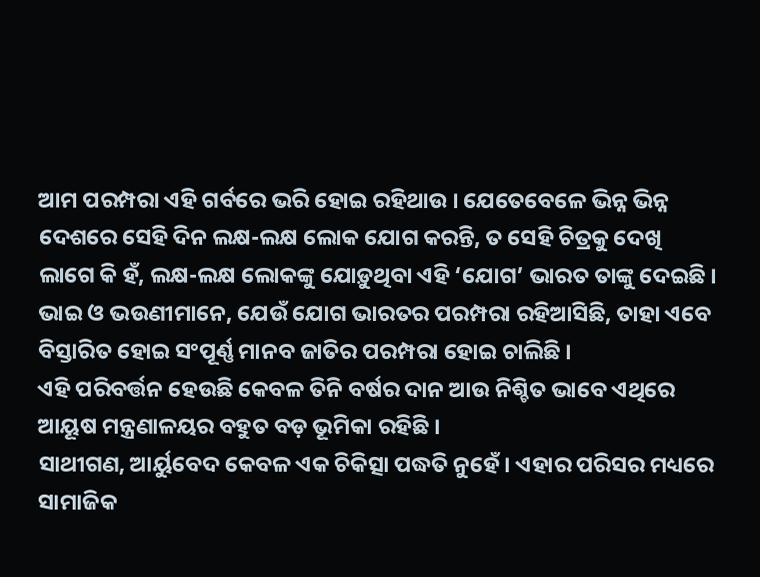ଆମ ପରମ୍ପରା ଏହି ଗର୍ବରେ ଭରି ହୋଇ ରହିଥାଉ । ଯେତେବେଳେ ଭିନ୍ନ ଭିନ୍ନ ଦେଶରେ ସେହି ଦିନ ଲକ୍ଷ-ଲକ୍ଷ ଲୋକ ଯୋଗ କରନ୍ତି, ତ ସେହି ଚିତ୍ରକୁ ଦେଖି ଲାଗେ କି ହଁ, ଲକ୍ଷ-ଲକ୍ଷ ଲୋକଙ୍କୁ ଯୋଡ଼ୁଥିବା ଏହି ‘ଯୋଗ’ ଭାରତ ତାଙ୍କୁ ଦେଇଛି । ଭାଇ ଓ ଭଉଣୀମାନେ, ଯେଉଁ ଯୋଗ ଭାରତର ପରମ୍ପରା ରହିଆସିଛି, ତାହା ଏବେ ବିସ୍ତାରିତ ହୋଇ ସଂପୂର୍ଣ୍ଣ ମାନବ ଜାତିର ପରମ୍ପରା ହୋଇ ଚାଲିଛି ।
ଏହି ପରିବର୍ତ୍ତନ ହେଉଛି କେବଳ ତିନି ବର୍ଷର ଦାନ ଆଉ ନିଶ୍ଚିତ ଭାବେ ଏଥିରେ ଆୟୂଷ ମନ୍ତ୍ରଣାଳୟର ବହୁତ ବଡ଼ ଭୂମିକା ରହିଛି ।
ସାଥୀଗଣ, ଆର୍ୟୁବେଦ କେବଳ ଏକ ଚିକିତ୍ସା ପଦ୍ଧତି ନୁହେଁ । ଏହାର ପରିସର ମଧ୍ୟରେ ସାମାଜିକ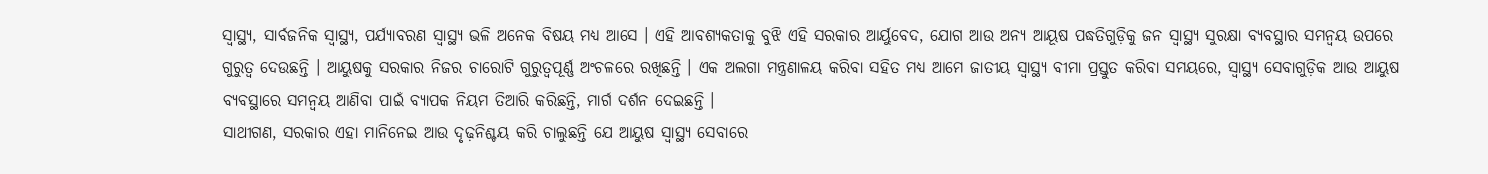ସ୍ୱାସ୍ଥ୍ୟ, ସାର୍ବଜନିକ ସ୍ୱାସ୍ଥ୍ୟ, ପର୍ଯ୍ୟାବରଣ ସ୍ୱାସ୍ଥ୍ୟ ଭଳି ଅନେକ ବିଷୟ ମଧ୍ୟ ଆସେ । ଏହି ଆବଶ୍ୟକତାକୁ ବୁଝି ଏହି ସରକାର ଆର୍ୟୁବେଦ, ଯୋଗ ଆଉ ଅନ୍ୟ ଆୟୂଷ ପଦ୍ଧତିଗୁଡ଼ିକୁ ଜନ ସ୍ୱାସ୍ଥ୍ୟ ସୁରକ୍ଷା ବ୍ୟବସ୍ଥାର ସମନ୍ୱୟ ଉପରେ ଗୁରୁତ୍ୱ ଦେଉଛନ୍ତି । ଆୟୁଷକୁ ସରକାର ନିଜର ଚାରୋଟି ଗୁରୁତ୍ୱପୂର୍ଣ୍ଣ ଅଂଚଳରେ ରଖିଛନ୍ତି । ଏକ ଅଲଗା ମନ୍ତ୍ରଣାଳୟ କରିବା ସହିତ ମଧ୍ୟ ଆମେ ଜାତୀୟ ସ୍ୱାସ୍ଥ୍ୟ ବୀମା ପ୍ରସ୍ତୁତ କରିବା ସମୟରେ, ସ୍ୱାସ୍ଥ୍ୟ ସେବାଗୁଡ଼ିକ ଆଉ ଆୟୁଷ ବ୍ୟବସ୍ଥାରେ ସମନ୍ୱୟ ଆଣିବା ପାଇଁ ବ୍ୟାପକ ନିୟମ ତିଆରି କରିଛନ୍ତି, ମାର୍ଗ ଦର୍ଶନ ଦେଇଛନ୍ତି ।
ସାଥୀଗଣ, ସରକାର ଏହା ମାନିନେଇ ଆଉ ଦୃଢ଼ନିଶ୍ଚୟ କରି ଚାଲୁଛନ୍ତି ଯେ ଆୟୁଷ ସ୍ୱାସ୍ଥ୍ୟ ସେବାରେ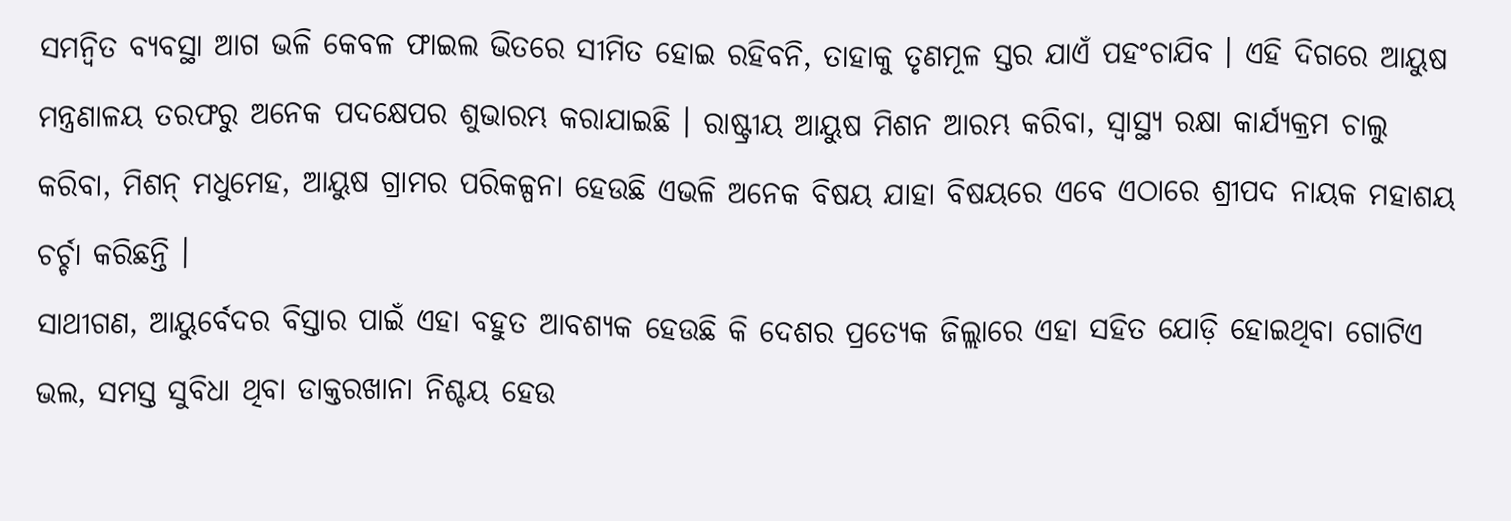ସମନ୍ୱିତ ବ୍ୟବସ୍ଥା ଆଗ ଭଳି କେବଳ ଫାଇଲ ଭିତରେ ସୀମିତ ହୋଇ ରହିବନି, ତାହାକୁ ତୃଣମୂଳ ସ୍ତର ଯାଏଁ ପହଂଚାଯିବ । ଏହି ଦିଗରେ ଆୟୁଷ ମନ୍ତ୍ରଣାଳୟ ତରଫରୁ ଅନେକ ପଦକ୍ଷେପର ଶୁଭାରମ୍ଭ କରାଯାଇଛି । ରାଷ୍ଟ୍ରୀୟ ଆୟୁଷ ମିଶନ ଆରମ୍ଭ କରିବା, ସ୍ୱାସ୍ଥ୍ୟ ରକ୍ଷା କାର୍ଯ୍ୟକ୍ରମ ଚାଲୁ କରିବା, ମିଶନ୍ ମଧୁମେହ, ଆୟୁଷ ଗ୍ରାମର ପରିକଳ୍ପନା ହେଉଛି ଏଭଳି ଅନେକ ବିଷୟ ଯାହା ବିଷୟରେ ଏବେ ଏଠାରେ ଶ୍ରୀପଦ ନାୟକ ମହାଶୟ ଚର୍ଚ୍ଚା କରିଛନ୍ତି ।
ସାଥୀଗଣ, ଆୟୁର୍ବେଦର ବିସ୍ତାର ପାଇଁ ଏହା ବହୁତ ଆବଶ୍ୟକ ହେଉଛି କି ଦେଶର ପ୍ରତ୍ୟେକ ଜିଲ୍ଲାରେ ଏହା ସହିତ ଯୋଡ଼ି ହୋଇଥିବା ଗୋଟିଏ ଭଲ, ସମସ୍ତ ସୁବିଧା ଥିବା ଡାକ୍ତରଖାନା ନିଶ୍ଚୟ ହେଉ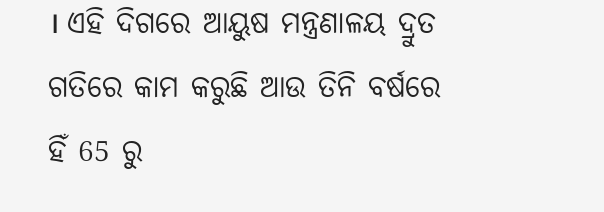। ଏହି ଦିଗରେ ଆୟୁଷ ମନ୍ତ୍ରଣାଳୟ ଦ୍ରୁତ ଗତିରେ କାମ କରୁଛି ଆଉ ତିନି ବର୍ଷରେ ହିଁ 65 ରୁ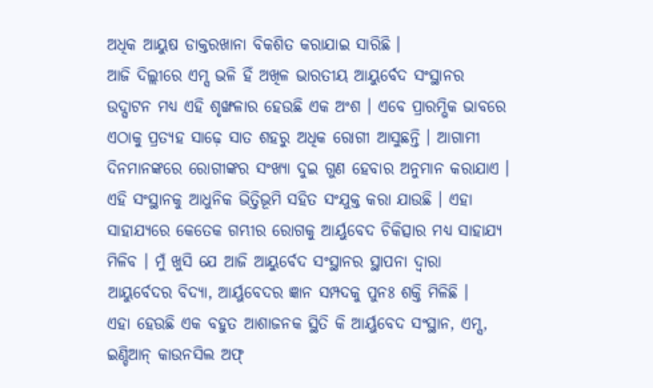ଅଧିକ ଆୟୁଷ ଡାକ୍ତରଖାନା ବିକଶିତ କରାଯାଇ ସାରିଛି ।
ଆଜି ଦିଲ୍ଲୀରେ ଏମ୍ସ ଭଳି ହିଁ ଅଖିଳ ଭାରତୀୟ ଆୟୁର୍ବେଦ ସଂସ୍ଥାନର ଉଦ୍ଘାଟନ ମଧ୍ୟ ଏହି ଶୃଙ୍ଖଳାର ହେଉଛି ଏକ ଅଂଶ । ଏବେ ପ୍ରାରମ୍ଭିକ ଭାବରେ ଏଠାକୁ ପ୍ରତ୍ୟହ ସାଢ଼େ ସାତ ଶହରୁ ଅଧିକ ରୋଗୀ ଆସୁଛନ୍ତି । ଆଗାମୀ ଦିନମାନଙ୍କରେ ରୋଗୀଙ୍କର ସଂଖ୍ୟା ଦୁଇ ଗୁଣ ହେବାର ଅନୁମାନ କରାଯାଏ । ଏହି ସଂସ୍ଥାନକୁ ଆଧୁନିକ ଭିତ୍ତିଭୂମି ସହିତ ସଂଯୁକ୍ତ କରା ଯାଉଛି । ଏହା ସାହାଯ୍ୟରେ କେତେକ ଗମ୍ଭୀର ରୋଗକୁ ଆର୍ୟୁବେଦ ଚିକିତ୍ସାର ମଧ୍ୟ ସାହାଯ୍ୟ ମିଳିବ । ମୁଁ ଖୁସି ଯେ ଆଜି ଆୟୁର୍ବେଦ ସଂସ୍ଥାନର ସ୍ଥାପନା ଦ୍ୱାରା ଆୟୁର୍ବେଦର ବିଦ୍ୟା, ଆର୍ୟୁବେଦର ଜ୍ଞାନ ସମ୍ପଦକୁ ପୁନଃ ଶକ୍ତି ମିଳିଛି ।
ଏହା ହେଉଛି ଏକ ବହୁତ ଆଶାଜନକ ସ୍ଥିତି କି ଆର୍ୟୁବେଦ ସଂସ୍ଥାନ, ଏମ୍ସ, ଇଣ୍ଡିଆନ୍ କାଉନସିଲ ଅଫ୍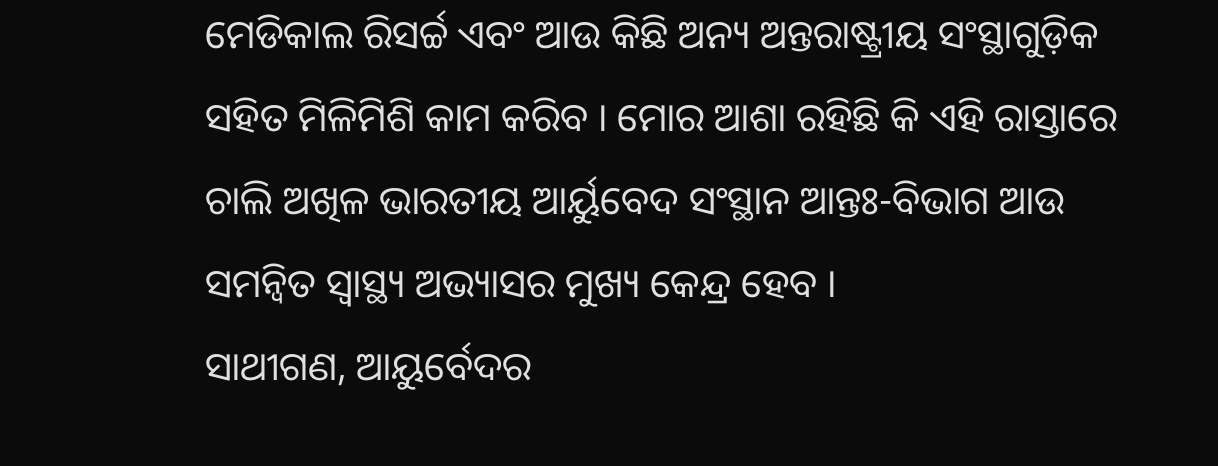ମେଡିକାଲ ରିସର୍ଚ୍ଚ ଏବଂ ଆଉ କିଛି ଅନ୍ୟ ଅନ୍ତରାଷ୍ଟ୍ରୀୟ ସଂସ୍ଥାଗୁଡ଼ିକ ସହିତ ମିଳିମିଶି କାମ କରିବ । ମୋର ଆଶା ରହିଛି କି ଏହି ରାସ୍ତାରେ ଚାଲି ଅଖିଳ ଭାରତୀୟ ଆର୍ୟୁବେଦ ସଂସ୍ଥାନ ଆନ୍ତଃ-ବିଭାଗ ଆଉ ସମନ୍ୱିତ ସ୍ୱାସ୍ଥ୍ୟ ଅଭ୍ୟାସର ମୁଖ୍ୟ କେନ୍ଦ୍ର ହେବ ।
ସାଥୀଗଣ, ଆୟୁର୍ବେଦର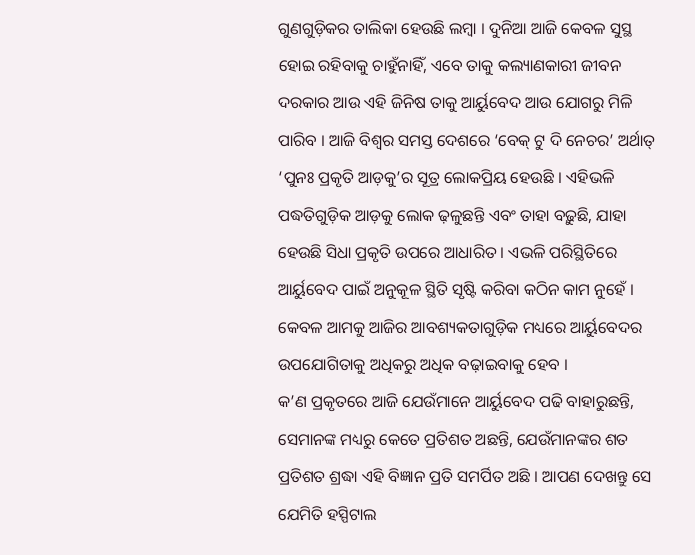ଗୁଣଗୁଡ଼ିକର ତାଲିକା ହେଉଛି ଲମ୍ବା । ଦୁନିଆ ଆଜି କେବଳ ସୁସ୍ଥ ହୋଇ ରହିବାକୁ ଚାହୁଁନାହିଁ, ଏବେ ତାକୁ କଲ୍ୟାଣକାରୀ ଜୀବନ ଦରକାର ଆଉ ଏହି ଜିନିଷ ତାକୁ ଆର୍ୟୁବେଦ ଆଉ ଯୋଗରୁ ମିଳି ପାରିବ । ଆଜି ବିଶ୍ୱର ସମସ୍ତ ଦେଶରେ ‘ବେକ୍ ଟୁ ଦି ନେଚର’ ଅର୍ଥାତ୍ ‘ପୁନଃ ପ୍ରକୃତି ଆଡ଼କୁ’ର ସୂତ୍ର ଲୋକପ୍ରିୟ ହେଉଛି । ଏହିଭଳି ପଦ୍ଧତିଗୁଡ଼ିକ ଆଡ଼କୁ ଲୋକ ଢ଼ଳୁଛନ୍ତି ଏବଂ ତାହା ବଢ଼ୁଛି, ଯାହା ହେଉଛି ସିଧା ପ୍ରକୃତି ଉପରେ ଆଧାରିତ । ଏଭଳି ପରିସ୍ଥିତିରେ ଆର୍ୟୁବେଦ ପାଇଁ ଅନୁକୂଳ ସ୍ଥିତି ସୃଷ୍ଟି କରିବା କଠିନ କାମ ନୁହେଁ । କେବଳ ଆମକୁ ଆଜିର ଆବଶ୍ୟକତାଗୁଡ଼ିକ ମଧ୍ୟରେ ଆର୍ୟୁବେଦର ଉପଯୋଗିତାକୁ ଅଧିକରୁ ଅଧିକ ବଢ଼ାଇବାକୁ ହେବ ।
କ’ଣ ପ୍ରକୃତରେ ଆଜି ଯେଉଁମାନେ ଆର୍ୟୁବେଦ ପଢି ବାହାରୁଛନ୍ତି, ସେମାନଙ୍କ ମଧ୍ୟରୁ କେତେ ପ୍ରତିଶତ ଅଛନ୍ତି, ଯେଉଁମାନଙ୍କର ଶତ ପ୍ରତିଶତ ଶ୍ରଦ୍ଧା ଏହି ବିଜ୍ଞାନ ପ୍ରତି ସମର୍ପିତ ଅଛି । ଆପଣ ଦେଖନ୍ତୁ ସେ ଯେମିତି ହସ୍ପିଟାଲ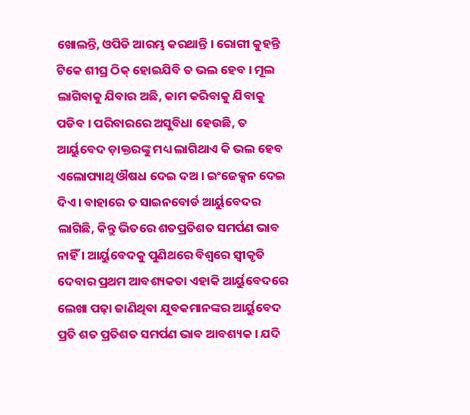ଖୋଲନ୍ତି, ଓପିଡି ଆରମ୍ଭ କରଥାନ୍ତି । ରୋଗୀ କୁହନ୍ତି ଟିକେ ଶୀଘ୍ର ଠିକ୍ ହୋଇଯିବି ତ ଭଲ ହେବ । ମୂଲ ଲାଗିବାକୁ ଯିବାର ଅଛି, କାମ କରିବାକୁ ଯିବାକୁ ପଡିବ । ପରିବାରରେ ଅସୁବିଧା ହେଉଛି, ତ ଆର୍ୟୁବେଦ ଡ଼ାକ୍ତରଙ୍କୁ ମଧ୍ୟ ଲାଗିଥାଏ କି ଭଲ ହେବ ଏଲୋପ୍ୟାଥି ଔଷଧ ଦେଇ ଦଅ । ଇଂଜେକ୍ସନ ଦେଇ ଦିଏ । ବାହାରେ ତ ସାଇନବୋର୍ଡ ଆର୍ୟୁବେଦର ଲାଗିଛି, କିନ୍ତୁ ଭିତରେ ଶତପ୍ରତିଶତ ସମର୍ପଣ ଭାବ ନାହିଁ । ଆର୍ୟୁବେଦକୁ ପୁଣିଥରେ ବିଶ୍ୱରେ ସ୍ୱୀକୃତି ଦେବାର ପ୍ରଥମ ଆବଶ୍ୟକତା ଏହାକି ଆର୍ୟୁବେଦରେ ଲେଖା ପଢ଼ା ଜାଣିଥିବା ଯୁବକମାନଙ୍କର ଆର୍ୟୁବେଦ ପ୍ରତି ଶତ ପ୍ରତିଶତ ସମର୍ପଣ ଭାବ ଆବଶ୍ୟକ । ଯଦି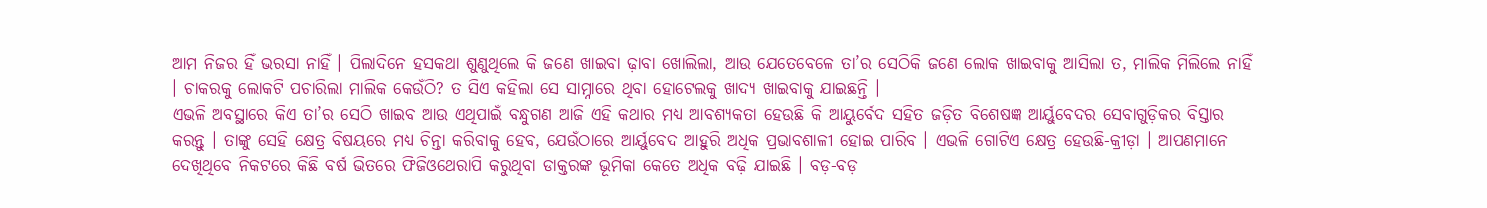ଆମ ନିଜର ହିଁ ଭରସା ନାହିଁ । ପିଲାଦିନେ ହସକଥା ଶୁଣୁଥିଲେ କି ଜଣେ ଖାଇବା ଢ଼ାବା ଖୋଲିଲା, ଆଉ ଯେତେବେଳେ ତା’ର ସେଠିକି ଜଣେ ଲୋକ ଖାଇବାକୁ ଆସିଲା ତ, ମାଲିକ ମିଲିଲେ ନାହିଁ । ଚାକରକୁ ଲୋକଟି ପଚାରିଲା ମାଲିକ କେଉଁଠି? ତ ସିଏ କହିଲା ସେ ସାମ୍ନାରେ ଥିବା ହୋଟେଲକୁ ଖାଦ୍ୟ ଖାଇବାକୁ ଯାଇଛନ୍ତି ।
ଏଭଳି ଅବସ୍ଥାରେ କିଏ ତା’ର ସେଠି ଖାଇବ ଆଉ ଏଥିପାଇଁ ବନ୍ଧୁଗଣ ଆଜି ଏହି କଥାର ମଧ୍ୟ ଆବଶ୍ୟକତା ହେଉଛି କି ଆୟୁର୍ବେଦ ସହିତ ଜଡ଼ିତ ବିଶେଷଜ୍ଞ ଆର୍ୟୁବେଦର ସେବାଗୁଡ଼ିକର ବିସ୍ତାର କରନ୍ତୁ । ତାଙ୍କୁ ସେହି କ୍ଷେତ୍ର ବିଷୟରେ ମଧ୍ୟ ଚିନ୍ତା କରିବାକୁ ହେବ, ଯେଉଁଠାରେ ଆର୍ୟୁବେଦ ଆହୁରି ଅଧିକ ପ୍ରଭାବଶାଳୀ ହୋଇ ପାରିବ । ଏଭଳି ଗୋଟିଏ କ୍ଷେତ୍ର ହେଉଛି-କ୍ରୀଡ଼ା । ଆପଣମାନେ ଦେଖିଥିବେ ନିକଟରେ କିଛି ବର୍ଷ ଭିତରେ ଫିଜିଓଥେରାପି କରୁଥିବା ଡାକ୍ତରଙ୍କ ଭୂମିକା କେତେ ଅଧିକ ବଢ଼ି ଯାଇଛି । ବଡ଼-ବଡ଼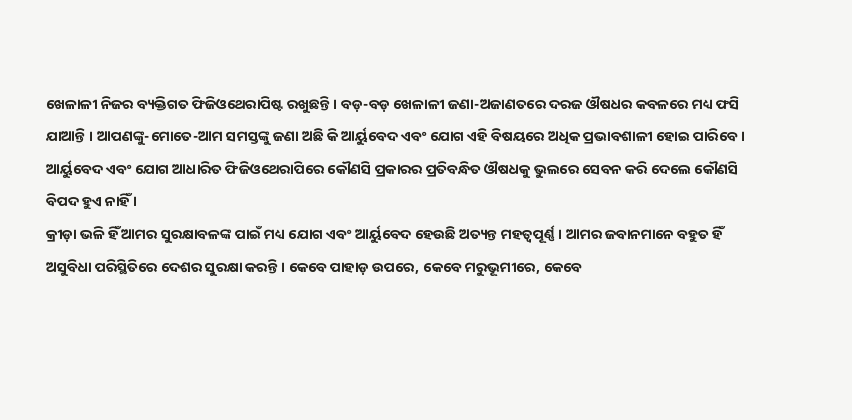ଖେଳାଳୀ ନିଜର ବ୍ୟକ୍ତିଗତ ଫିଜିଓଥେରାପିଷ୍ଟ ରଖୁଛନ୍ତି । ବଡ଼-ବଡ଼ ଖେଳାଳୀ ଜଣା-ଅଜାଣତରେ ଦରଜ ଔଷଧର କବଳରେ ମଧ୍ୟ ଫସି ଯାଆନ୍ତି । ଆପଣଙ୍କୁ-ମୋତେ-ଆମ ସମସ୍ତଙ୍କୁ ଜଣା ଅଛି କି ଆର୍ୟୁବେଦ ଏବଂ ଯୋଗ ଏହି ବିଷୟରେ ଅଧିକ ପ୍ରଭାବଶାଳୀ ହୋଇ ପାରିବେ । ଆର୍ୟୁବେଦ ଏବଂ ଯୋଗ ଆଧାରିତ ଫିଜିଓଥେରାପିରେ କୌଣସି ପ୍ରକାରର ପ୍ରତିବନ୍ଧିତ ଔଷଧକୁ ଭୁଲରେ ସେବନ କରି ଦେଲେ କୌଣସି ବିପଦ ହୁଏ ନାହିଁ ।
କ୍ରୀଡ଼ା ଭଳି ହିଁ ଆମର ସୁରକ୍ଷାବଳଙ୍କ ପାଇଁ ମଧ୍ୟ ଯୋଗ ଏବଂ ଆର୍ୟୁବେଦ ହେଉଛି ଅତ୍ୟନ୍ତ ମହତ୍ୱପୂର୍ଣ୍ଣ । ଆମର ଜବାନମାନେ ବହୁତ ହିଁ ଅସୁବିଧା ପରିସ୍ଥିତିରେ ଦେଶର ସୁରକ୍ଷା କରନ୍ତି । କେବେ ପାହାଡ଼ ଉପରେ, କେବେ ମରୁଭୂମୀରେ, କେବେ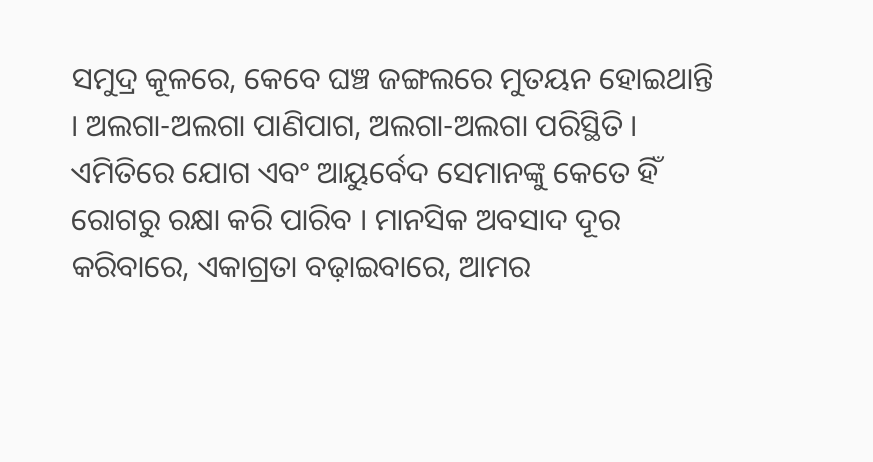ସମୁଦ୍ର କୂଳରେ, କେବେ ଘଞ୍ଚ ଜଙ୍ଗଲରେ ମୁତୟନ ହୋଇଥାନ୍ତି । ଅଲଗା-ଅଲଗା ପାଣିପାଗ, ଅଲଗା-ଅଲଗା ପରିସ୍ଥିତି । ଏମିତିରେ ଯୋଗ ଏବଂ ଆୟୁର୍ବେଦ ସେମାନଙ୍କୁ କେତେ ହିଁ ରୋଗରୁ ରକ୍ଷା କରି ପାରିବ । ମାନସିକ ଅବସାଦ ଦୂର କରିବାରେ, ଏକାଗ୍ରତା ବଢ଼ାଇବାରେ, ଆମର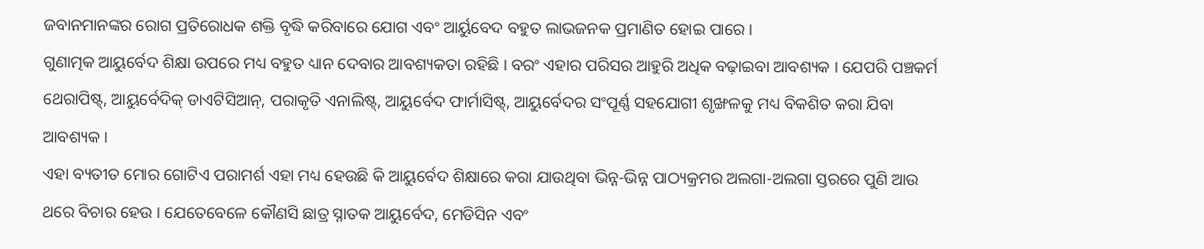ଜବାନମାନଙ୍କର ରୋଗ ପ୍ରତିରୋଧକ ଶକ୍ତି ବୃଦ୍ଧି କରିବାରେ ଯୋଗ ଏବଂ ଆର୍ୟୁବେଦ ବହୁତ ଲାଭଜନକ ପ୍ରମାଣିତ ହୋଇ ପାରେ ।
ଗୁଣାତ୍ମକ ଆୟୁର୍ବେଦ ଶିକ୍ଷା ଉପରେ ମଧ୍ୟ ବହୁତ ଧ୍ୟାନ ଦେବାର ଆବଶ୍ୟକତା ରହିଛି । ବରଂ ଏହାର ପରିସର ଆହୁରି ଅଧିକ ବଢ଼ାଇବା ଆବଶ୍ୟକ । ଯେପରି ପଞ୍ଚକର୍ମ ଥେରାପିଷ୍ଟ୍, ଆୟୁର୍ବେଦିକ୍ ଡାଏଟିସିଆନ୍, ପରାକୃତି ଏନାଲିଷ୍ଟ୍, ଆୟୁର୍ବେଦ ଫାର୍ମାସିଷ୍ଟ୍, ଆୟୁର୍ବେଦର ସଂପୂର୍ଣ୍ଣ ସହଯୋଗୀ ଶୃଙ୍ଖଳକୁ ମଧ୍ୟ ବିକଶିତ କରା ଯିବା ଆବଶ୍ୟକ ।
ଏହା ବ୍ୟତୀତ ମୋର ଗୋଟିଏ ପରାମର୍ଶ ଏହା ମଧ୍ୟ ହେଉଛି କି ଆୟୁର୍ବେଦ ଶିକ୍ଷାରେ କରା ଯାଉଥିବା ଭିନ୍ନ-ଭିନ୍ନ ପାଠ୍ୟକ୍ରମର ଅଲଗା-ଅଲଗା ସ୍ତରରେ ପୁଣି ଆଉ ଥରେ ବିଚାର ହେଉ । ଯେତେବେଳେ କୌଣସି ଛାତ୍ର ସ୍ନାତକ ଆୟୁର୍ବେଦ, ମେଡିସିନ ଏବଂ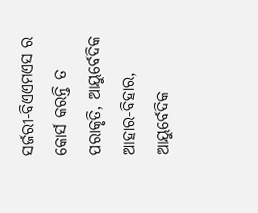ସର୍ଜରୀ-ବିଏଏମଏସ ର କୋର୍ସ କରନ୍ତି ତ ପରାକୃତି, ଆୟୁର୍ବେଦିକ ଆହାର-ବିହାର, ଆୟୁର୍ବେଦିକ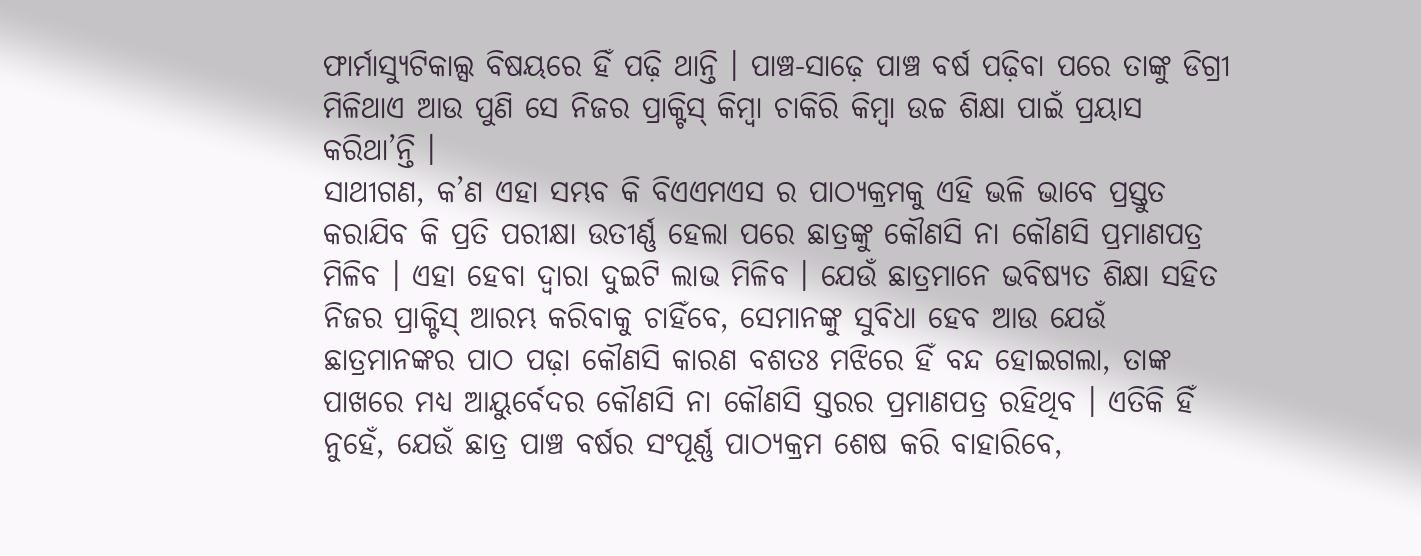ଫାର୍ମାସ୍ୟୁଟିକାଲ୍ସ ବିଷୟରେ ହିଁ ପଢ଼ି ଥାନ୍ତି । ପାଞ୍ଚ-ସାଢ଼େ ପାଞ୍ଚ ବର୍ଷ ପଢ଼ିବା ପରେ ତାଙ୍କୁ ଡିଗ୍ରୀ ମିଳିଥାଏ ଆଉ ପୁଣି ସେ ନିଜର ପ୍ରାକ୍ଟିସ୍ କିମ୍ବା ଚାକିରି କିମ୍ବା ଉଚ୍ଚ ଶିକ୍ଷା ପାଇଁ ପ୍ରୟାସ କରିଥା’ନ୍ତି ।
ସାଥୀଗଣ, କ’ଣ ଏହା ସମ୍ଭବ କି ବିଏଏମଏସ ର ପାଠ୍ୟକ୍ରମକୁ ଏହି ଭଳି ଭାବେ ପ୍ରସ୍ତୁତ କରାଯିବ କି ପ୍ରତି ପରୀକ୍ଷା ଉତୀର୍ଣ୍ଣ ହେଲା ପରେ ଛାତ୍ରଙ୍କୁ କୌଣସି ନା କୌଣସି ପ୍ରମାଣପତ୍ର ମିଳିବ । ଏହା ହେବା ଦ୍ୱାରା ଦୁଇଟି ଲାଭ ମିଳିବ । ଯେଉଁ ଛାତ୍ରମାନେ ଭବିଷ୍ୟତ ଶିକ୍ଷା ସହିତ ନିଜର ପ୍ରାକ୍ଟିସ୍ ଆରମ୍ଭ କରିବାକୁ ଚାହିଁବେ, ସେମାନଙ୍କୁ ସୁବିଧା ହେବ ଆଉ ଯେଉଁ ଛାତ୍ରମାନଙ୍କର ପାଠ ପଢ଼ା କୌଣସି କାରଣ ବଶତଃ ମଝିରେ ହିଁ ବନ୍ଦ ହୋଇଗଲା, ତାଙ୍କ ପାଖରେ ମଧ୍ୟ ଆୟୁର୍ବେଦର କୌଣସି ନା କୌଣସି ସ୍ତରର ପ୍ରମାଣପତ୍ର ରହିଥିବ । ଏତିକି ହିଁ ନୁହେଁ, ଯେଉଁ ଛାତ୍ର ପାଞ୍ଚ ବର୍ଷର ସଂପୂର୍ଣ୍ଣ ପାଠ୍ୟକ୍ରମ ଶେଷ କରି ବାହାରିବେ,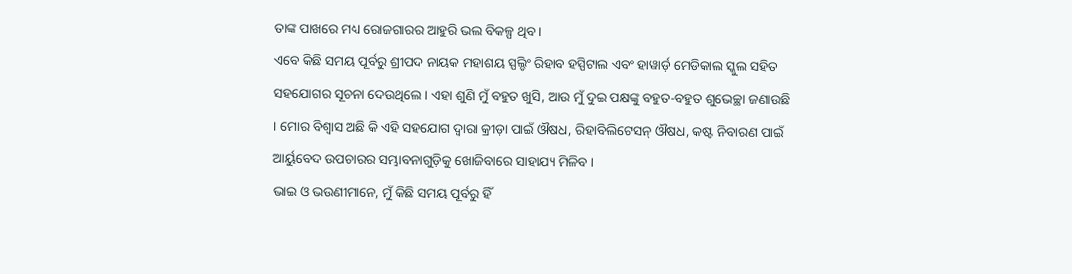ତାଙ୍କ ପାଖରେ ମଧ୍ୟ ରୋଜଗାରର ଆହୁରି ଭଲ ବିକଳ୍ପ ଥିବ ।
ଏବେ କିଛି ସମୟ ପୂର୍ବରୁ ଶ୍ରୀପଦ ନାୟକ ମହାଶୟ ସ୍ପଲ୍ଡିଂ ରିହାବ ହସ୍ପିଟାଲ ଏବଂ ହାୱାର୍ଡ଼ ମେଡିକାଲ ସ୍କୁଲ ସହିତ ସହଯୋଗର ସୂଚନା ଦେଉଥିଲେ । ଏହା ଶୁଣି ମୁଁ ବହୁତ ଖୁସି, ଆଉ ମୁଁ ଦୁଇ ପକ୍ଷଙ୍କୁ ବହୁତ-ବହୁତ ଶୁଭେଚ୍ଛା ଜଣାଉଛି । ମୋର ବିଶ୍ୱାସ ଅଛି କି ଏହି ସହଯୋଗ ଦ୍ୱାରା କ୍ରୀଡ଼ା ପାଇଁ ଔଷଧ, ରିହାବିଲିଟେସନ୍ ଔଷଧ, କଷ୍ଟ ନିବାରଣ ପାଇଁ ଆର୍ୟୁବେଦ ଉପଚାରର ସମ୍ଭାବନାଗୁଡ଼ିକୁ ଖୋଜିବାରେ ସାହାଯ୍ୟ ମିଳିବ ।
ଭାଇ ଓ ଭଉଣୀମାନେ, ମୁଁ କିଛି ସମୟ ପୂର୍ବରୁ ହିଁ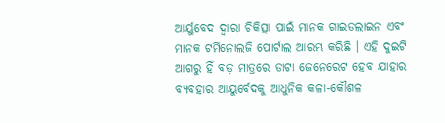ଆର୍ୟୁବେଦ ଦ୍ୱାରା ଚିକିତ୍ସା ପାଇଁ ମାନକ ଗାଇଡଲାଇନ ଏବଂ ମାନକ ଟର୍ମିନୋଲଜି ପୋର୍ଟାଲ ଆରମ୍ଭ କରିଛି । ଏହି ଦୁଇଟି ଆଗରୁ ହିଁ ବଡ଼ ମାତ୍ରରେ ଡାଟା ଜେନେରେଟ ହେବ ଯାହାର ବ୍ୟବହାର ଆୟୁର୍ବେଦକୁ ଆଧୁନିକ କଳା-କୌଶଳ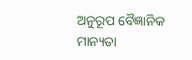ଅନୁରୂପ ବୈଜ୍ଞାନିକ ମାନ୍ୟତା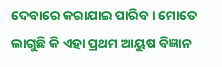ଦେବାରେ କରାଯାଇ ପାରିବ । ମୋତେ ଲାଗୁଛି କି ଏହା ପ୍ରଥମ ଆୟୁଷ ବିଜ୍ଞାନ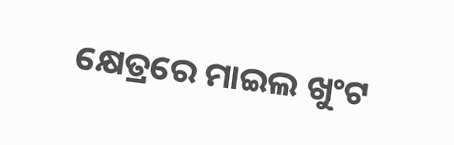କ୍ଷେତ୍ରରେ ମାଇଲ ଖୁଂଟ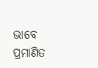ଭାବେ ପ୍ରମାଣିତ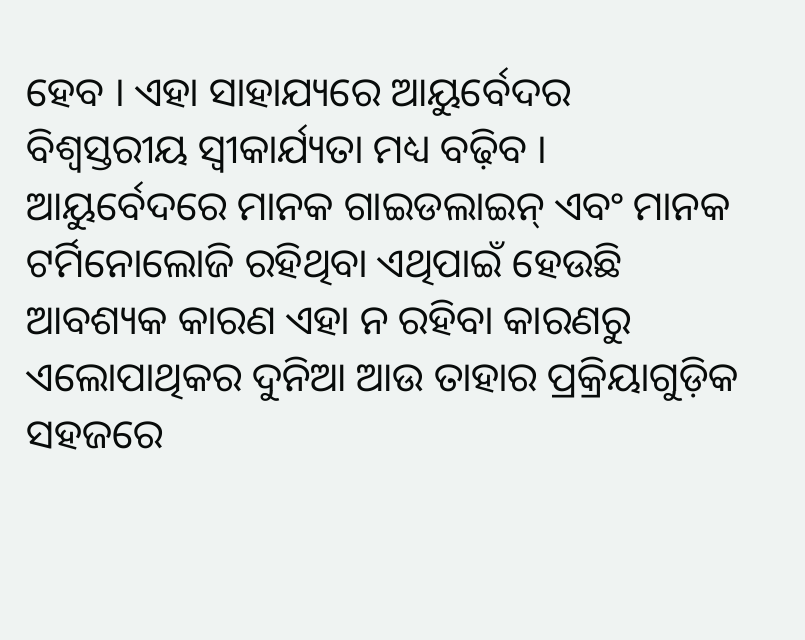ହେବ । ଏହା ସାହାଯ୍ୟରେ ଆୟୁର୍ବେଦର ବିଶ୍ୱସ୍ତରୀୟ ସ୍ୱୀକାର୍ଯ୍ୟତା ମଧ୍ୟ ବଢ଼ିବ ।
ଆୟୁର୍ବେଦରେ ମାନକ ଗାଇଡଲାଇନ୍ ଏବଂ ମାନକ ଟର୍ମିନୋଲୋଜି ରହିଥିବା ଏଥିପାଇଁ ହେଉଛି ଆବଶ୍ୟକ କାରଣ ଏହା ନ ରହିବା କାରଣରୁ ଏଲୋପାଥିକର ଦୁନିଆ ଆଉ ତାହାର ପ୍ରକ୍ରିୟାଗୁଡ଼ିକ ସହଜରେ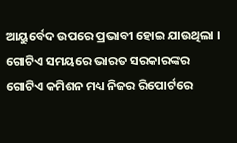ଆୟୁର୍ବେଦ ଉପରେ ପ୍ରଭାବୀ ହୋଇ ଯାଉଥିଲା । ଗୋଟିଏ ସମୟରେ ଭାରତ ସରକାରଙ୍କର ଗୋଟିଏ କମିଶନ ମଧ୍ୟ ନିଜର ରିପୋର୍ଟରେ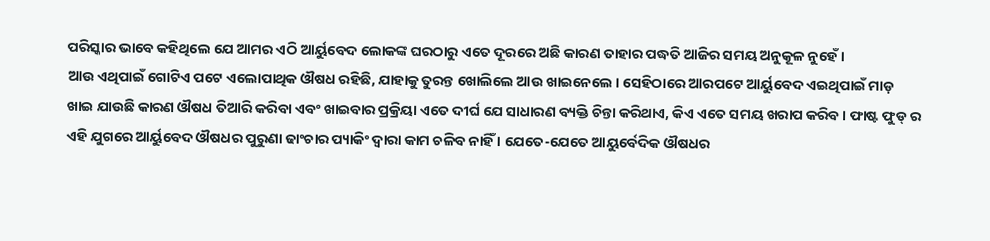ପରିସ୍କାର ଭାବେ କହିଥିଲେ ଯେ ଆମର ଏଠି ଆର୍ୟୁବେଦ ଲୋକଙ୍କ ଘରଠାରୁ ଏତେ ଦୂରରେ ଅଛି କାରଣ ତାହାର ପଦ୍ଧତି ଆଜିର ସମୟ ଅନୁକୂଳ ନୁହେଁ ।
ଆଉ ଏଥିପାଇଁ ଗୋଟିଏ ପଟେ ଏଲୋପାଥିକ ଔଷଧ ରହିଛି, ଯାହାକୁ ତୁରନ୍ତ ଖୋଲିଲେ ଆଉ ଖାଇନେଲେ । ସେହିଠାରେ ଆରପଟେ ଆର୍ୟୁବେଦ ଏଇଥିପାଇଁ ମାଡ଼ ଖାଇ ଯାଉଛି କାରଣ ଔଷଧ ତିଆରି କରିବା ଏବଂ ଖାଇବାର ପ୍ରକ୍ରିୟା ଏତେ ଦୀର୍ଘ ଯେ ସାଧାରଣ ବ୍ୟକ୍ତି ଚିନ୍ତା କରିଥାଏ, କିଏ ଏତେ ସମୟ ଖରାପ କରିବ । ଫାଷ୍ଟ ଫୁଡ୍ ର ଏହି ଯୁଗରେ ଆର୍ୟୁବେଦ ଔଷଧର ପୁରୁଣା ଢାଂଚାର ପ୍ୟାକିଂ ଦ୍ୱାରା କାମ ଚଳିବ ନାହିଁ । ଯେତେ-ଯେତେ ଆୟୁର୍ବେଦିକ ଔଷଧର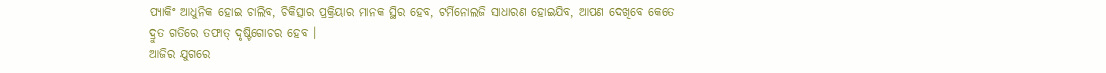ପ୍ୟାକିଂ ଆଧୁନିକ ହୋଇ ଚାଲିବ, ଚିକିତ୍ସାର ପ୍ରକ୍ରିୟାର ମାନକ ସ୍ଥିର ହେବ, ଟର୍ମିନୋଲଜି ସାଧାରଣ ହୋଇଯିବ, ଆପଣ ଦେଖିବେ କେତେ ଦ୍ରୁତ ଗତିରେ ତଫାତ୍ ଦୃଷ୍ଟିଗୋଚର ହେବ ।
ଆଜିର ଯୁଗରେ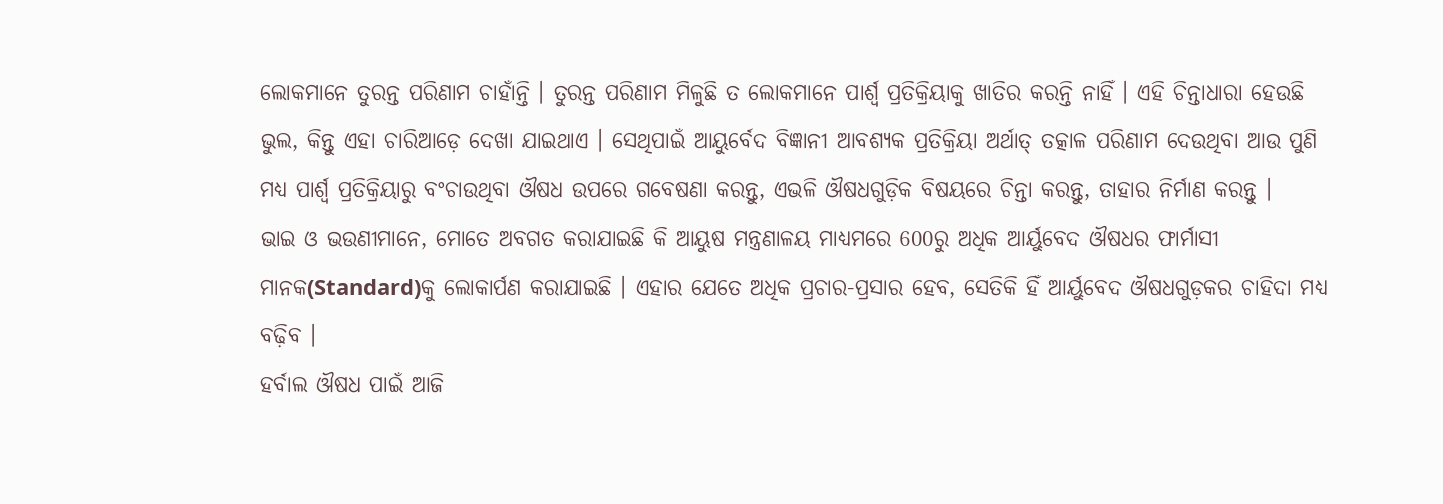ଲୋକମାନେ ତୁରନ୍ତ ପରିଣାମ ଚାହାଁନ୍ତି । ତୁରନ୍ତ ପରିଣାମ ମିଳୁଛି ତ ଲୋକମାନେ ପାର୍ଶ୍ଵ ପ୍ରତିକ୍ରିୟାକୁ ଖାତିର କରନ୍ତି ନାହିଁ । ଏହି ଚିନ୍ତାଧାରା ହେଉଛି ଭୁଲ, କିନ୍ତୁ ଏହା ଚାରିଆଡ଼େ ଦେଖା ଯାଇଥାଏ । ସେଥିପାଇଁ ଆୟୁର୍ବେଦ ବିଜ୍ଞାନୀ ଆବଶ୍ୟକ ପ୍ରତିକ୍ରିୟା ଅର୍ଥାତ୍ ତତ୍କାଳ ପରିଣାମ ଦେଉଥିବା ଆଉ ପୁଣି ମଧ୍ୟ ପାର୍ଶ୍ଵ ପ୍ରତିକ୍ରିୟାରୁ ବଂଚାଉଥିବା ଔଷଧ ଉପରେ ଗବେଷଣା କରନ୍ତୁ, ଏଭଳି ଔଷଧଗୁଡ଼ିକ ବିଷୟରେ ଚିନ୍ତା କରନ୍ତୁ, ତାହାର ନିର୍ମାଣ କରନ୍ତୁ ।
ଭାଇ ଓ ଭଉଣୀମାନେ, ମୋତେ ଅବଗତ କରାଯାଇଛି କି ଆୟୁଷ ମନ୍ତ୍ରଣାଳୟ ମାଧ୍ୟମରେ 600ରୁ ଅଧିକ ଆର୍ୟୁବେଦ ଔଷଧର ଫାର୍ମାସୀ ମାନକ(Standard)କୁ ଲୋକାର୍ପଣ କରାଯାଇଛି । ଏହାର ଯେତେ ଅଧିକ ପ୍ରଚାର-ପ୍ରସାର ହେବ, ସେତିକି ହିଁ ଆର୍ୟୁବେଦ ଔଷଧଗୁଡ଼କର ଚାହିଦା ମଧ୍ୟ ବଢ଼ିବ ।
ହର୍ବାଲ ଔଷଧ ପାଇଁ ଆଜି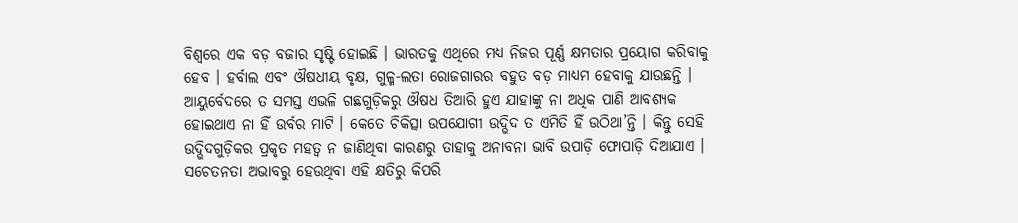ବିଶ୍ୱରେ ଏକ ବଡ଼ ବଜାର ସୃଷ୍ଟି ହୋଇଛି । ଭାରତକୁ ଏଥିରେ ମଧ୍ୟ ନିଜର ପୂର୍ଣ୍ଣ କ୍ଷମତାର ପ୍ରୟୋଗ କରିବାକୁ ହେବ । ହର୍ବାଲ ଏବଂ ଔଷଧୀୟ ବୃକ୍ଷ, ଗୁଳ୍ମ-ଲତା ରୋଜଗାରର ବହୁତ ବଡ଼ ମାଧ୍ୟମ ହେବାକୁ ଯାଉଛନ୍ତି ।
ଆୟୁର୍ବେଦରେ ତ ସମସ୍ତ ଏଭଳି ଗଛଗୁଡ଼ିକରୁ ଔଷଧ ତିଆରି ହୁଏ ଯାହାଙ୍କୁ ନା ଅଧିକ ପାଣି ଆବଶ୍ୟକ ହୋଇଥାଏ ନା ହିଁ ଉର୍ବର ମାଟି । କେତେ ଚିକିତ୍ସା ଉପଯୋଗୀ ଉଦ୍ଭିଦ ତ ଏମିତି ହିଁ ଉଠିଥା’ନ୍ତି । କିନ୍ତୁ ସେହି ଉଦ୍ଭିଦଗୁଡ଼ିକର ପ୍ରକୃତ ମହତ୍ୱ ନ ଜାଣିଥିବା କାରଣରୁ ତାହାକୁ ଅନାବନା ଭାବି ଉପାଡ଼ି ଫୋପାଡ଼ି ଦିଆଯାଏ । ସଚେତନତା ଅଭାବରୁ ହେଉଥିବା ଏହି କ୍ଷତିରୁ କିପରି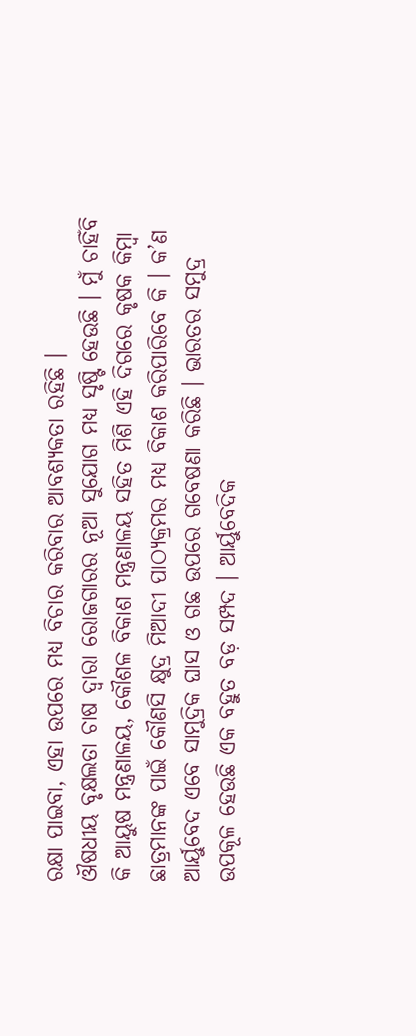ରକ୍ଷା ପାଇବା, ଏହା ଉପରେ ମଧ୍ୟ ବିଚାର କରିବାର ଆବଶ୍ୟକତା ରହିଛି ।
ଔଷଧୀୟ ବୃକ୍ଷଲତା ଚାଷ ଦ୍ୱାରା ରୋଜଗାରର ନୂଆ ସୁଯୋଗ ମଧ୍ୟ ସୃଷ୍ଟି ହେଉଛି । ମୁଁ ଚାହିଁବି କି ଆୟୁଷ ମନ୍ତ୍ରଣାଳୟ, କୌଶଳ ବିକାଶ ମନ୍ତ୍ରଣାଳୟ ସହିତ ମିଶି ଏହି ଦିଗରେ କୃଷକ କିମ୍ବା ଛାତ୍ରମାନଙ୍କ ପାଇଁ କୌଣସି କ୍ଷୁଦ୍ର ମିଆଦୀ ପାଠ୍ୟକ୍ରମର ମଧ୍ୟ ବିକାଶ କରିପାରିବେ କି । କ’ଣ ଆର୍ୟୁବେଦ ଏବେ ସାମୁଦ୍ରିକ ଘାସ ଓ ଗଛ ଉପରେ ଗବେଷଣା କରିଛି । ଭାରତର ସମୁଦ୍ର ଉପକୂଳ ହେଉଛି ଏକ ବହୁତ ବଡ଼ ସମ୍ପଦ । ଆର୍ୟୁବେଦିକ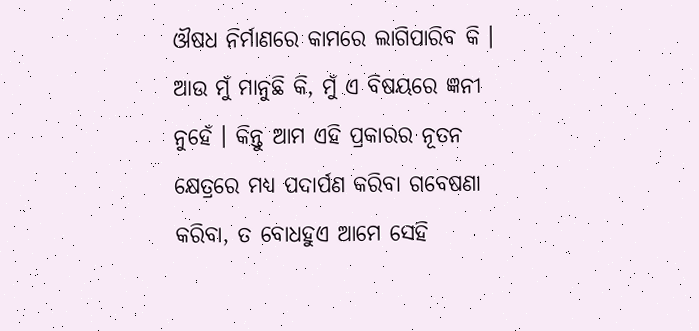ଔଷଧ ନିର୍ମାଣରେ କାମରେ ଲାଗିପାରିବ କି । ଆଉ ମୁଁ ମାନୁଛି କି, ମୁଁ ଏ ବିଷୟରେ ଜ୍ଞନୀ ନୁହେଁ । କିନ୍ତୁ ଆମ ଏହି ପ୍ରକାରର ନୂତନ କ୍ଷେତ୍ରରେ ମଧ୍ୟ ପଦାର୍ପଣ କରିବା ଗବେଷଣା କରିବା, ତ ବୋଧହୁଏ ଆମେ ସେହି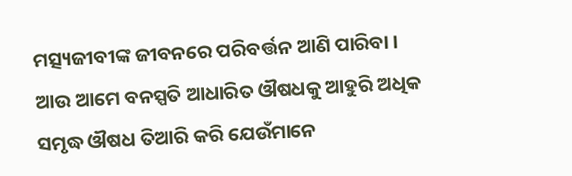ମତ୍ସ୍ୟଜୀବୀଙ୍କ ଜୀବନରେ ପରିବର୍ତ୍ତନ ଆଣି ପାରିବା । ଆଉ ଆମେ ବନସ୍ପତି ଆଧାରିତ ଔଷଧକୁ ଆହୁରି ଅଧିକ ସମୃଦ୍ଧ ଔଷଧ ତିଆରି କରି ଯେଉଁମାନେ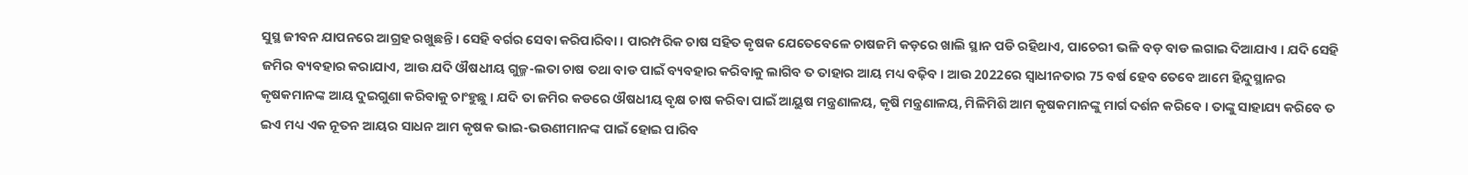ସୁସ୍ଥ ଜୀବନ ଯାପନରେ ଆଗ୍ରହ ରଖୁଛନ୍ତି । ସେହି ବର୍ଗର ସେବା କରିପାରିବା । ପାରମ୍ପରିକ ଚାଷ ସହିତ କୃଷକ ଯେତେବେଳେ ଚାଷଜମି କଡ଼ରେ ଖାଲି ସ୍ଥାନ ପଡି ରହିଥାଏ, ପାଚେରୀ ଭଳି ବଡ଼ ବାଡ ଲଗାଇ ଦିଆଯାଏ । ଯଦି ସେହି ଜମିର ବ୍ୟବହାର କରାଯାଏ, ଆଉ ଯଦି ଔଷଧୀୟ ଗୁଳ୍ମ-ଲତା ଚାଷ ତଥା ବାଡ ପାଇଁ ବ୍ୟବହାର କରିବାକୁ ଲାଗିବ ତ ତାହାର ଆୟ ମଧ୍ୟ ବଢ଼ିବ । ଆଉ 2022ରେ ସ୍ୱାଧୀନତାର 75 ବର୍ଷ ହେବ ତେବେ ଆମେ ହିନ୍ଦୁସ୍ଥାନର କୃଷକମାନଙ୍କ ଆୟ ଦୁଇଗୁଣା କରିବାକୁ ଚାଂହୁଛୁ । ଯଦି ତା ଜମିର କଡରେ ଔଷଧୀୟ ବୃକ୍ଷ ଚାଷ କରିବା ପାଇଁ ଆୟୁଷ ମନ୍ତ୍ରଣାଳୟ, କୃଷି ମନ୍ତ୍ରଣାଳୟ, ମିଳିମିଶି ଆମ କୃଷକମାନଙ୍କୁ ମାର୍ଗ ଦର୍ଶନ କରିବେ । ତାଙ୍କୁ ସାହାଯ୍ୟ କରିବେ ତ ଇଏ ମଧ୍ୟ ଏକ ନୂତନ ଆୟର ସାଧନ ଆମ କୃଷକ ଭାଇ-ଭଉଣୀମାନଙ୍କ ପାଇଁ ହୋଇ ପାରିବ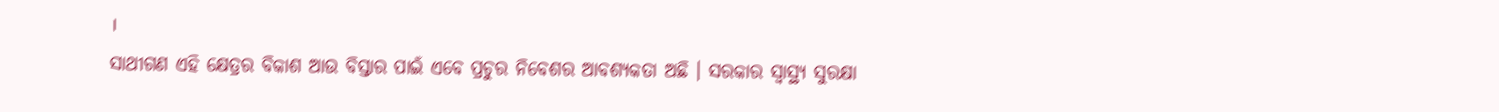।
ସାଥୀଗଣ ଏହି କ୍ଷେତ୍ରର ବିକାଶ ଆଉ ବିସ୍ତାର ପାଇଁ ଏବେ ପ୍ରଚୁର ନିବେଶର ଆବଶ୍ୟକତା ଅଛି । ସରକାର ସ୍ୱାସ୍ଥ୍ୟ ସୁରକ୍ଷା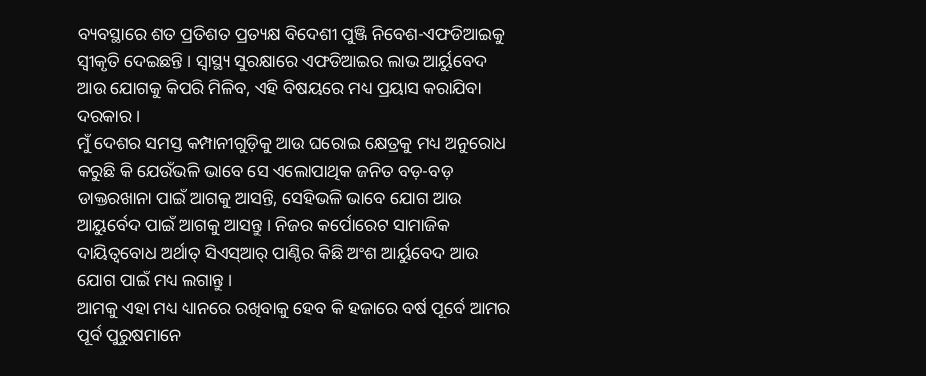ବ୍ୟବସ୍ଥାରେ ଶତ ପ୍ରତିଶତ ପ୍ରତ୍ୟକ୍ଷ ବିଦେଶୀ ପୁଞ୍ଜି ନିବେଶ-ଏଫଡିଆଇକୁ ସ୍ୱୀକୃତି ଦେଇଛନ୍ତି । ସ୍ୱାସ୍ଥ୍ୟ ସୁରକ୍ଷାରେ ଏଫଡିଆଇର ଲାଭ ଆର୍ୟୁବେଦ ଆଉ ଯୋଗକୁ କିପରି ମିଳିବ, ଏହି ବିଷୟରେ ମଧ୍ୟ ପ୍ରୟାସ କରାଯିବା ଦରକାର ।
ମୁଁ ଦେଶର ସମସ୍ତ କମ୍ପାନୀଗୁଡ଼ିକୁ ଆଉ ଘରୋଇ କ୍ଷେତ୍ରକୁ ମଧ୍ୟ ଅନୁରୋଧ କରୁଛି କି ଯେଉଁଭଳି ଭାବେ ସେ ଏଲୋପାଥିକ ଜନିତ ବଡ଼-ବଡ଼ ଡାକ୍ତରଖାନା ପାଇଁ ଆଗକୁ ଆସନ୍ତି, ସେହିଭଳି ଭାବେ ଯୋଗ ଆଉ ଆୟୁର୍ବେଦ ପାଇଁ ଆଗକୁ ଆସନ୍ତୁ । ନିଜର କର୍ପୋରେଟ ସାମାଜିକ ଦାୟିତ୍ୱବୋଧ ଅର୍ଥାତ୍ ସିଏସ୍ଆର୍ ପାଣ୍ଠିର କିଛି ଅଂଶ ଆର୍ୟୁବେଦ ଆଉ ଯୋଗ ପାଇଁ ମଧ୍ୟ ଲଗାନ୍ତୁ ।
ଆମକୁ ଏହା ମଧ୍ୟ ଧ୍ୟାନରେ ରଖିବାକୁ ହେବ କି ହଜାରେ ବର୍ଷ ପୂର୍ବେ ଆମର ପୂର୍ବ ପୁରୁଷମାନେ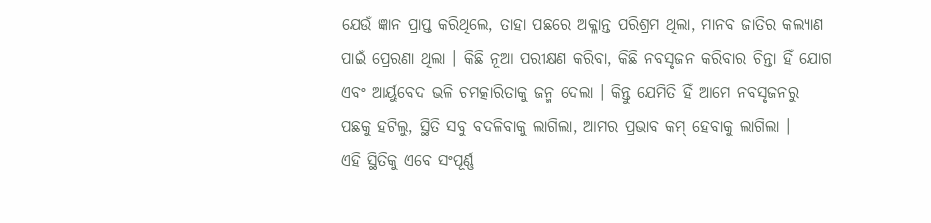ଯେଉଁ ଜ୍ଞାନ ପ୍ରାପ୍ତ କରିଥିଲେ, ତାହା ପଛରେ ଅକ୍ଳାନ୍ତ ପରିଶ୍ରମ ଥିଲା, ମାନବ ଜାତିର କଲ୍ୟାଣ ପାଇଁ ପ୍ରେରଣା ଥିଲା । କିଛି ନୂଆ ପରୀକ୍ଷଣ କରିବା, କିଛି ନବସୃଜନ କରିବାର ଚିନ୍ତା ହିଁ ଯୋଗ ଏବଂ ଆର୍ୟୁବେଦ ଭଳି ଚମତ୍କାରିତାକୁ ଜନ୍ମ ଦେଲା । କିନ୍ତୁ ଯେମିତି ହିଁ ଆମେ ନବସୃଜନରୁ ପଛକୁ ହଟିଲୁ, ସ୍ଥିତି ସବୁ ବଦଳିବାକୁ ଲାଗିଲା, ଆମର ପ୍ରଭାବ କମ୍ ହେବାକୁ ଲାଗିଲା ।
ଏହି ସ୍ଥିତିକୁ ଏବେ ସଂପୂର୍ଣ୍ଣ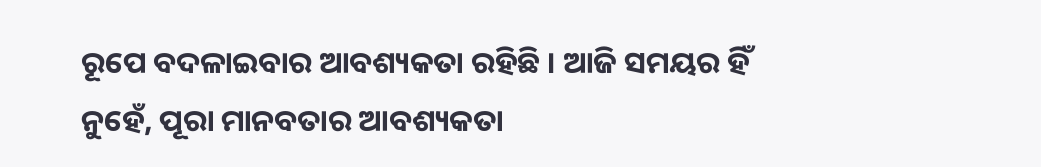ରୂପେ ବଦଳାଇବାର ଆବଶ୍ୟକତା ରହିଛି । ଆଜି ସମୟର ହିଁ ନୁହେଁ, ପୂରା ମାନବତାର ଆବଶ୍ୟକତା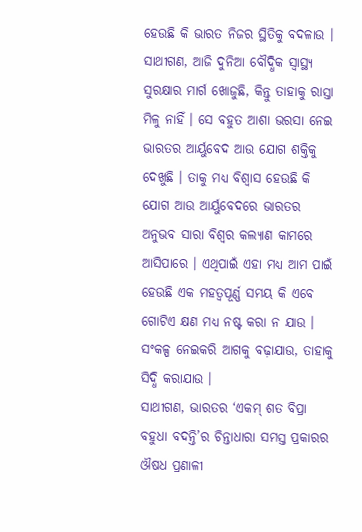ହେଉଛି କି ଭାରତ ନିଜର ସ୍ଥିତିକୁ ବଦଳାଉ । ସାଥୀଗଣ, ଆଜି ଦୁନିଆ ବୌଦ୍ଧିକ ସ୍ୱାସ୍ଥ୍ୟ ସୁରକ୍ଷାର ମାର୍ଗ ଖୋଜୁଛି, କିନ୍ତୁ ତାହାକୁ ରାସ୍ତା ମିଳୁ ନାହିଁ । ସେ ବହୁତ ଆଶା ଭରସା ନେଇ ଭାରତର ଆର୍ୟୁବେଦ ଆଉ ଯୋଗ ଶକ୍ତିକୁ ଦେଖୁଛି । ତାକୁ ମଧ୍ୟ ବିଶ୍ୱାସ ହେଉଛି କି ଯୋଗ ଆଉ ଆର୍ୟୁବେଦରେ ଭାରତର ଅନୁଭବ ସାରା ବିଶ୍ୱର କଲ୍ୟାଣ କାମରେ ଆସିପାରେ । ଏଥିପାଇଁ ଏହା ମଧ୍ୟ ଆମ ପାଇଁ ହେଉଛି ଏକ ମହତ୍ୱପୂର୍ଣ୍ଣ ସମୟ କି ଏବେ ଗୋଟିଏ କ୍ଷଣ ମଧ୍ୟ ନଷ୍ଟ କରା ନ ଯାଉ । ସଂକଳ୍ପ ନେଇକରି ଆଗକୁ ବଢ଼ାଯାଉ, ତାହାକୁ ସିଦ୍ଧି କରାଯାଉ ।
ସାଥୀଗଣ, ଭାରତର ‘ଏକମ୍ ଶତ ବିପ୍ରା ବହୁଧା ବଦନ୍ତି’ର ଚିନ୍ତାଧାରା ସମସ୍ତ ପ୍ରକାରର ଔଷଧ ପ୍ରଣାଳୀ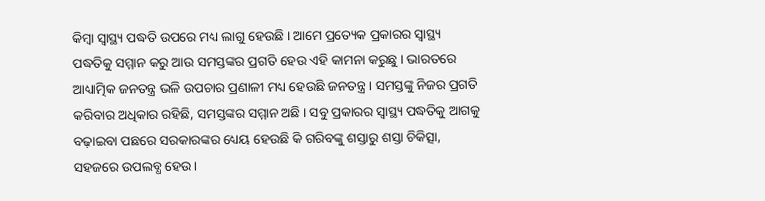କିମ୍ବା ସ୍ୱାସ୍ଥ୍ୟ ପଦ୍ଧତି ଉପରେ ମଧ୍ୟ ଲାଗୁ ହେଉଛି । ଆମେ ପ୍ରତ୍ୟେକ ପ୍ରକାରର ସ୍ୱାସ୍ଥ୍ୟ ପଦ୍ଧତିକୁ ସମ୍ମାନ କରୁ ଆଉ ସମସ୍ତଙ୍କର ପ୍ରଗତି ହେଉ ଏହି କାମନା କରୁଛୁ । ଭାରତରେ ଆଧ୍ୟାତ୍ମିକ ଜନତନ୍ତ୍ର ଭଳି ଉପଚାର ପ୍ରଣାଳୀ ମଧ୍ୟ ହେଉଛି ଜନତନ୍ତ୍ର । ସମସ୍ତଙ୍କୁ ନିଜର ପ୍ରଗତି କରିବାର ଅଧିକାର ରହିଛି, ସମସ୍ତଙ୍କର ସମ୍ମାନ ଅଛି । ସବୁ ପ୍ରକାରର ସ୍ୱାସ୍ଥ୍ୟ ପଦ୍ଧତିକୁ ଆଗକୁ ବଢ଼ାଇବା ପଛରେ ସରକାରଙ୍କର ଧ୍ୟେୟ ହେଉଛି କି ଗରିବଙ୍କୁ ଶସ୍ତାରୁ ଶସ୍ତା ଚିକିତ୍ସା, ସହଜରେ ଉପଲବ୍ଧ ହେଉ ।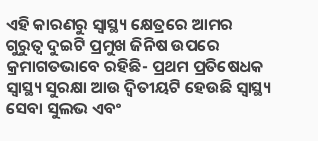ଏହି କାରଣରୁ ସ୍ୱାସ୍ଥ୍ୟ କ୍ଷେତ୍ରରେ ଆମର ଗୁରୁତ୍ୱ ଦୁଇଟି ପ୍ରମୁଖ ଜିନିଷ ଉପରେ କ୍ରମାଗତଭାବେ ରହିଛି- ପ୍ରଥମ ପ୍ରତିଷେଧକ ସ୍ୱାସ୍ଥ୍ୟ ସୁରକ୍ଷା ଆଉ ଦ୍ୱିତୀୟଟି ହେଉଛି ସ୍ୱାସ୍ଥ୍ୟ ସେବା ସୁଲଭ ଏବଂ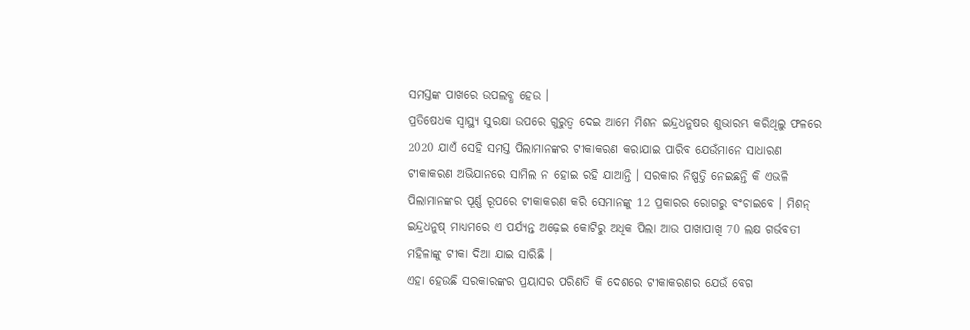ସମସ୍ତଙ୍କ ପାଖରେ ଉପଲବ୍ଧ ହେଉ ।
ପ୍ରତିଷେଧକ ସ୍ୱାସ୍ଥ୍ୟ ସୁରକ୍ଷା ଉପରେ ଗୁରୁତ୍ୱ ଦେଇ ଆମେ ମିଶନ ଇନ୍ଦ୍ରଧନୁଷର ଶୁଭାରମ୍ଭ କରିଥିଲୁ ଫଳରେ 2020 ଯାଏଁ ସେହି ସମସ୍ତ ପିଲାମାନଙ୍କର ଟୀକାକରଣ କରାଯାଇ ପାରିବ ଯେଉଁମାନେ ସାଧାରଣ ଟୀକାକରଣ ଅଭିଯାନରେ ସାମିଲ ନ ହୋଇ ରହି ଯାଆନ୍ତି । ସରକାର ନିଷ୍ପତ୍ତି ନେଇଛନ୍ତି କି ଏଭଳି ପିଲାମାନଙ୍କର ପୂର୍ଣ୍ଣ ରୂପରେ ଟୀକାକରଣ କରି ସେମାନଙ୍କୁ 12 ପ୍ରକାରର ରୋଗରୁ ବଂଚାଇବେ । ମିଶନ୍ ଇନ୍ଦ୍ରଧନୁଷ୍ ମାଧ୍ୟମରେ ଏ ପର୍ଯ୍ୟନ୍ତ ଅଢ଼େଇ କୋଟିରୁ ଅଧିକ ପିଲା ଆଉ ପାଖାପାଖି 70 ଲକ୍ଷ ଗର୍ଭବତୀ ମହିଳାଙ୍କୁ ଟୀକା ଦିଆ ଯାଇ ସାରିଛି ।
ଏହା ହେଉଛି ସରକାରଙ୍କର ପ୍ରୟାସର ପରିଣତି କି ଦେଶରେ ଟୀକାକରଣର ଯେଉଁ ବେଗ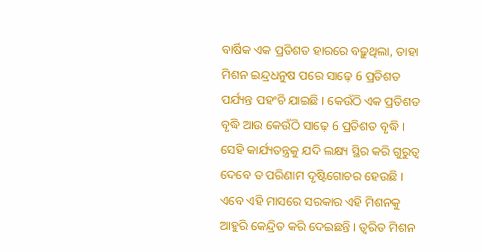ବାର୍ଷିକ ଏକ ପ୍ରତିଶତ ହାରରେ ବଢ଼ୁଥିଲା, ତାହା ମିଶନ ଇନ୍ଦ୍ରଧନୁଷ ପରେ ସାଢ଼େ 6 ପ୍ରତିଶତ ପର୍ଯ୍ୟନ୍ତ ପହଂଚି ଯାଇଛି । କେଉଁଠି ଏକ ପ୍ରତିଶତ ବୃଦ୍ଧି ଆଉ କେଉଁଠି ସାଢ଼େ 6 ପ୍ରତିଶତ ବୃଦ୍ଧି । ସେହି କାର୍ଯ୍ୟତନ୍ତ୍ରକୁ ଯଦି ଲକ୍ଷ୍ୟ ସ୍ଥିର କରି ଗୁରୁତ୍ୱ ଦେବେ ତ ପରିଣାମ ଦୃଷ୍ଟିଗୋଚର ହେଉଛି । ଏବେ ଏହି ମାସରେ ସରକାର ଏହି ମିଶନକୁ ଆହୁରି କେନ୍ଦ୍ରିତ କରି ଦେଇଛନ୍ତି । ତ୍ୱରିତ ମିଶନ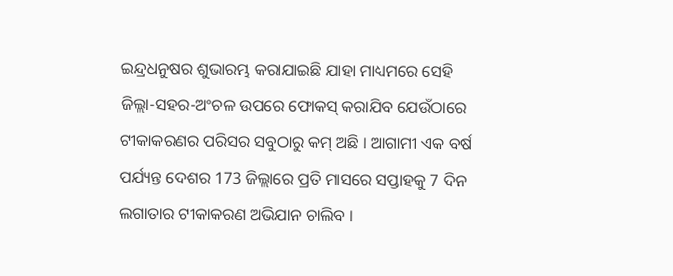ଇନ୍ଦ୍ରଧନୁଷର ଶୁଭାରମ୍ଭ କରାଯାଇଛି ଯାହା ମାଧ୍ୟମରେ ସେହି ଜିଲ୍ଲା-ସହର-ଅଂଚଳ ଉପରେ ଫୋକସ୍ କରାଯିବ ଯେଉଁଠାରେ ଟୀକାକରଣର ପରିସର ସବୁଠାରୁ କମ୍ ଅଛି । ଆଗାମୀ ଏକ ବର୍ଷ ପର୍ଯ୍ୟନ୍ତ ଦେଶର 173 ଜିଲ୍ଲାରେ ପ୍ରତି ମାସରେ ସପ୍ତାହକୁ 7 ଦିନ ଲଗାତାର ଟୀକାକରଣ ଅଭିଯାନ ଚାଲିବ ।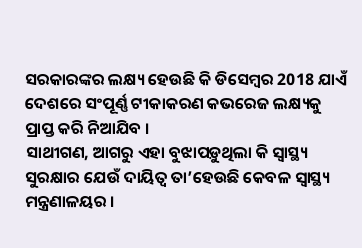ସରକାରଙ୍କର ଲକ୍ଷ୍ୟ ହେଉଛି କି ଡିସେମ୍ବର 2018 ଯାଏଁ ଦେଶରେ ସଂପୂର୍ଣ୍ଣ ଟୀକାକରଣ କଭରେଜ ଲକ୍ଷ୍ୟକୁ ପ୍ରାପ୍ତ କରି ନିଆଯିବ ।
ସାଥୀଗଣ, ଆଗରୁ ଏହା ବୁଝାପଡ଼ୁଥିଲା କି ସ୍ୱାସ୍ଥ୍ୟ ସୁରକ୍ଷାର ଯେଉଁ ଦାୟିତ୍ୱ ତା’ହେଉଛି କେବଳ ସ୍ୱାସ୍ଥ୍ୟ ମନ୍ତ୍ରଣାଳୟର ।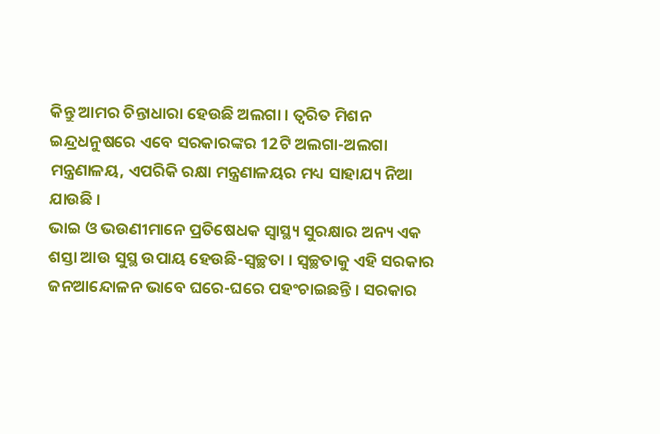କିନ୍ତୁ ଆମର ଚିନ୍ତାଧାରା ହେଉଛି ଅଲଗା । ତ୍ୱରିତ ମିଶନ ଇନ୍ଦ୍ରଧନୁଷରେ ଏବେ ସରକାରଙ୍କର 12ଟି ଅଲଗା-ଅଲଗା ମନ୍ତ୍ରଣାଳୟ, ଏପରିକି ରକ୍ଷା ମନ୍ତ୍ରଣାଳୟର ମଧ୍ୟ ସାହାଯ୍ୟ ନିଆ ଯାଉଛି ।
ଭାଇ ଓ ଭଉଣୀମାନେ ପ୍ରତିଷେଧକ ସ୍ୱାସ୍ଥ୍ୟ ସୁରକ୍ଷାର ଅନ୍ୟ ଏକ ଶସ୍ତା ଆଉ ସୁସ୍ଥ ଉପାୟ ହେଉଛି-ସ୍ୱଚ୍ଛତା । ସ୍ୱଚ୍ଛତାକୁ ଏହି ସରକାର ଜନଆନ୍ଦୋଳନ ଭାବେ ଘରେ-ଘରେ ପହଂଚାଇଛନ୍ତି । ସରକାର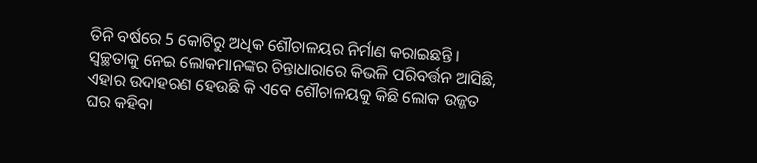ତିନି ବର୍ଷରେ 5 କୋଟିରୁ ଅଧିକ ଶୌଚାଳୟର ନିର୍ମାଣ କରାଇଛନ୍ତି । ସ୍ୱଚ୍ଛତାକୁ ନେଇ ଲୋକମାନଙ୍କର ଚିନ୍ତାଧାରାରେ କିଭଳି ପରିବର୍ତ୍ତନ ଆସିଛି, ଏହାର ଉଦାହରଣ ହେଉଛି କି ଏବେ ଶୌଚାଳୟକୁ କିଛି ଲୋକ ଉଜ୍ଜତ ଘର କହିବା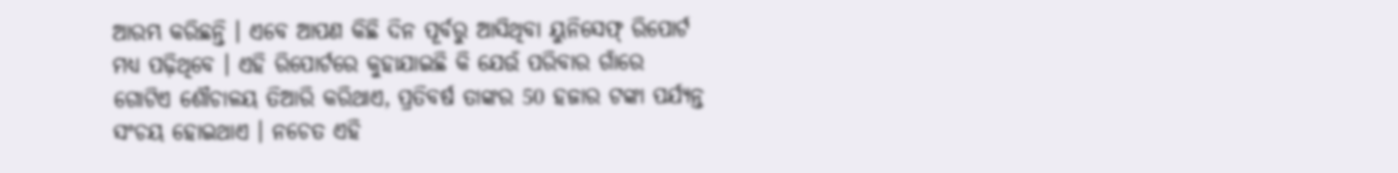ଆରମ୍ଭ କରିଛନ୍ତି । ଏବେ ଆପଣ କିଛି ଦିନ ପୂର୍ବରୁ ଆସିଥିବା ୟୁନିସେଫ୍ ରିପୋର୍ଟ ମଧ୍ୟ ପଢ଼ିଥିବେ । ଏହି ରିପୋର୍ଟରେ କୁହାଯାଇଛି କି ଯେଉଁ ପରିବାର ଗାଁରେ ଗୋଟିଏ ଶୌଚାଳୟ ତିଆରି କରିଥାଏ, ପ୍ରତିବର୍ଷ ତାଙ୍କର 50 ହଜାର ଟଙ୍କା ପର୍ଯ୍ୟନ୍ତ ସଂଚୟ ହୋଇଥାଏ । ନଚେତ ଏହି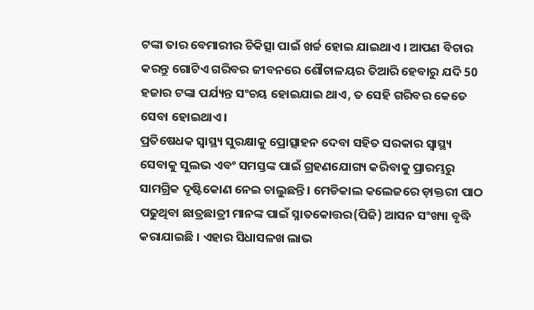ଟଙ୍କା ତାର ବେମାରୀର ଚିକିତ୍ସା ପାଇଁ ଖର୍ଚ୍ଚ ହୋଇ ଯାଇଥାଏ । ଆପଣ ବିଚାର କରନ୍ତୁ ଗୋଟିଏ ଗରିବର ଜୀବନରେ ଶୌଚାଳୟର ତିଆରି ହେବାରୁ ଯଦି 50 ହଜାର ଟଙ୍କା ପର୍ଯ୍ୟନ୍ତ ସଂଚୟ ହୋଇଯାଇ ଥାଏ, ତ ସେହି ଗରିବର କେତେ ସେବା ହୋଇଥାଏ ।
ପ୍ରତିଷେଧକ ସ୍ୱାସ୍ଥ୍ୟ ସୁରକ୍ଷାକୁ ପ୍ରୋତ୍ସାହନ ଦେବା ସହିତ ସରକାର ସ୍ୱାସ୍ଥ୍ୟ ସେବାକୁ ସୁଲଭ ଏବଂ ସମସ୍ତଙ୍କ ପାଇଁ ଗ୍ରହଣଯୋଗ୍ୟ କରିବାକୁ ପ୍ରାରମ୍ଭରୁ ସାମଗ୍ରିକ ଦୃଷ୍ଟିକୋଣ ନେଇ ଚାଲୁଛନ୍ତି । ମେଡିକାଲ କଲେଜରେ ଡ଼ାକ୍ତରୀ ପାଠ ପଢୁଥିବା ଛାତ୍ରଛାତ୍ରୀ ମାନଙ୍କ ପାଇଁ ସ୍ନାତକୋତ୍ତର(ପିଜି) ଆସନ ସଂଖ୍ୟା ବୃଦ୍ଧି କରାଯାଇଛି । ଏହାର ସିଧାସଳଖ ଲାଭ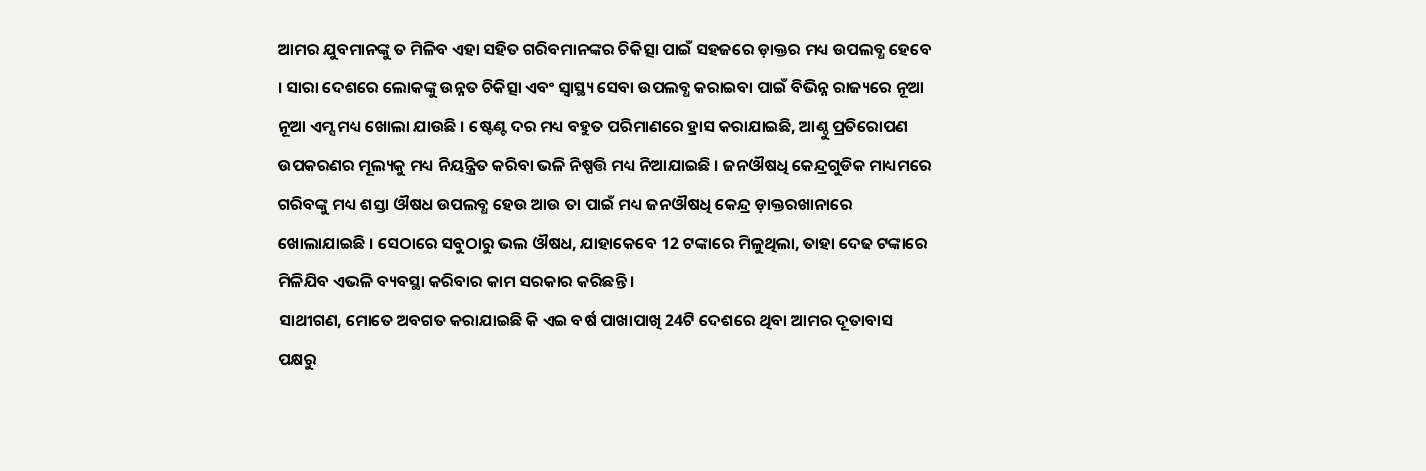ଆମର ଯୁବମାନଙ୍କୁ ତ ମିଳିବ ଏହା ସହିତ ଗରିବମାନଙ୍କର ଚିକିତ୍ସା ପାଇଁ ସହଜରେ ଡ଼ାକ୍ତର ମଧ୍ୟ ଉପଲବ୍ଧ ହେବେ । ସାରା ଦେଶରେ ଲୋକଙ୍କୁ ଉନ୍ନତ ଚିକିତ୍ସା ଏବଂ ସ୍ୱାସ୍ଥ୍ୟ ସେବା ଉପଲବ୍ଧ କରାଇବା ପାଇଁ ବିଭିନ୍ନ ରାଜ୍ୟରେ ନୂଆ ନୂଆ ଏମ୍ସ ମଧ୍ୟ ଖୋଲା ଯାଉଛି । ଷ୍ଟେଣ୍ଟ ଦର ମଧ୍ୟ ବହୁତ ପରିମାଣରେ ହ୍ରାସ କରାଯାଇଛି, ଆଣ୍ଠୁ ପ୍ରତିରୋପଣ ଉପକରଣର ମୂଲ୍ୟକୁ ମଧ୍ୟ ନିୟନ୍ତ୍ରିତ କରିବା ଭଳି ନିଷ୍ପତ୍ତି ମଧ୍ୟ ନିଆଯାଇଛି । ଜନଔଷଧି କେନ୍ଦ୍ରଗୁଡିକ ମାଧ୍ୟମରେ ଗରିବଙ୍କୁ ମଧ୍ୟ ଶସ୍ତା ଔଷଧ ଉପଲବ୍ଧ ହେଉ ଆଉ ତା ପାଇଁ ମଧ୍ୟ ଜନଔଷଧି କେନ୍ଦ୍ର ଡ଼ାକ୍ତରଖାନାରେ ଖୋଲାଯାଇଛି । ସେଠାରେ ସବୁଠାରୁ ଭଲ ଔଷଧ, ଯାହାକେବେ 12 ଟଙ୍କାରେ ମିଳୁଥିଲା, ତାହା ଦେଢ ଟଙ୍କାରେ ମିଳିଯିବ ଏଭଳି ବ୍ୟବସ୍ଥା କରିବାର କାମ ସରକାର କରିଛନ୍ତି ।
ସାଥୀଗଣ, ମୋତେ ଅବଗତ କରାଯାଇଛି କି ଏଇ ବର୍ଷ ପାଖାପାଖି 24ଟି ଦେଶରେ ଥିବା ଆମର ଦୂତାବାସ ପକ୍ଷରୁ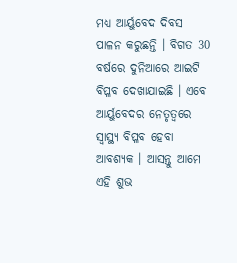ମଧ୍ୟ ଆର୍ୟୁବେଦ ଦିବସ ପାଳନ କରୁଛନ୍ତି । ବିଗତ 30 ବର୍ଷରେ ଦୁନିଆରେ ଆଇଟି ବିପ୍ଳବ ଦେଖାଯାଇଛି । ଏବେ ଆର୍ୟୁବେଦର ନେତୃତ୍ୱରେ ସ୍ୱାସ୍ଥ୍ୟ ବିପ୍ଳବ ହେବା ଆବଶ୍ୟକ । ଆସନ୍ତୁ ଆମେ ଏହି ଶୁଭ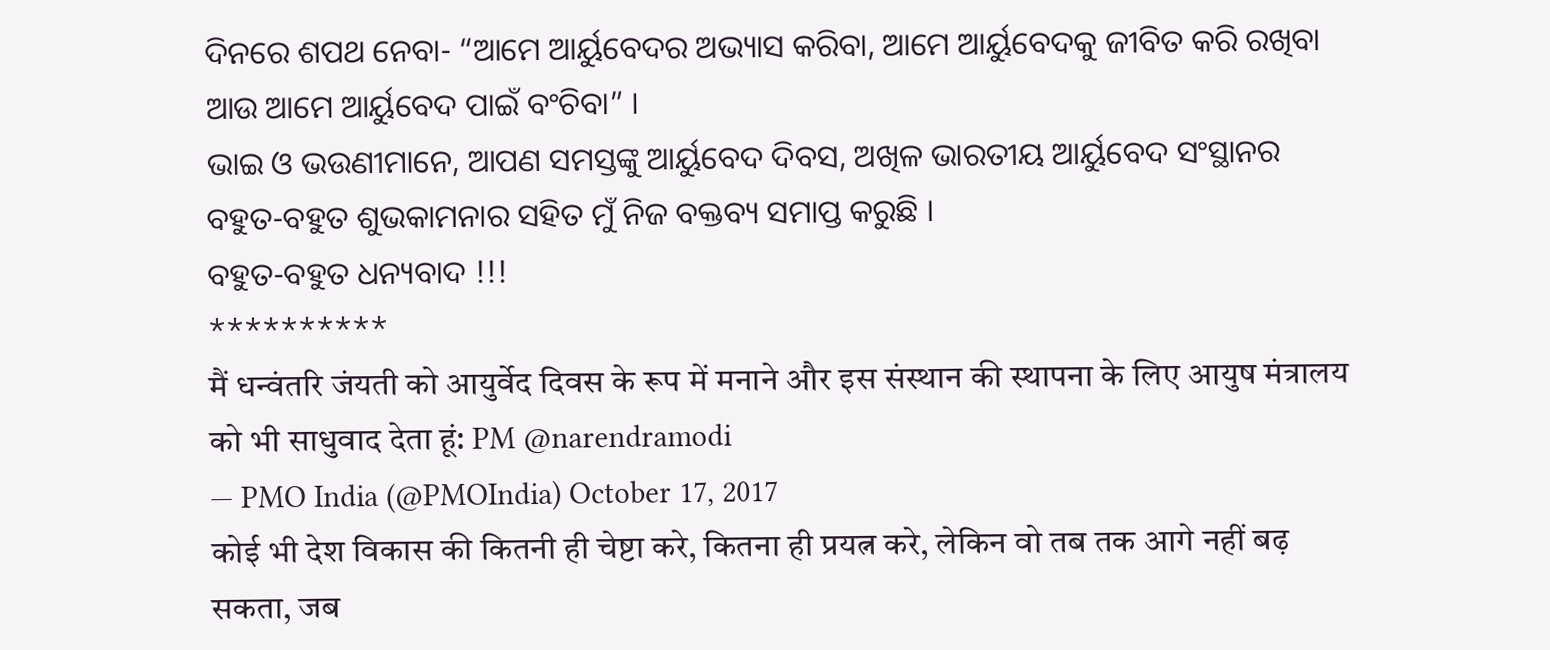ଦିନରେ ଶପଥ ନେବା- “ଆମେ ଆର୍ୟୁବେଦର ଅଭ୍ୟାସ କରିବା, ଆମେ ଆର୍ୟୁବେଦକୁ ଜୀବିତ କରି ରଖିବା ଆଉ ଆମେ ଆର୍ୟୁବେଦ ପାଇଁ ବଂଚିବା” ।
ଭାଇ ଓ ଭଉଣୀମାନେ, ଆପଣ ସମସ୍ତଙ୍କୁ ଆର୍ୟୁବେଦ ଦିବସ, ଅଖିଳ ଭାରତୀୟ ଆର୍ୟୁବେଦ ସଂସ୍ଥାନର ବହୁତ-ବହୁତ ଶୁଭକାମନାର ସହିତ ମୁଁ ନିଜ ବକ୍ତବ୍ୟ ସମାପ୍ତ କରୁଛି ।
ବହୁତ-ବହୁତ ଧନ୍ୟବାଦ !!!
**********
मैं धन्वंतरि जंयती को आयुर्वेद दिवस के रूप में मनाने और इस संस्थान की स्थापना के लिए आयुष मंत्रालय को भी साधुवाद देता हूं: PM @narendramodi
— PMO India (@PMOIndia) October 17, 2017
कोई भी देश विकास की कितनी ही चेष्टा करे, कितना ही प्रयत्न करे, लेकिन वो तब तक आगे नहीं बढ़ सकता, जब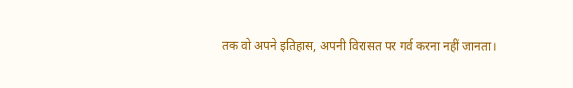तक वो अपने इतिहास, अपनी विरासत पर गर्व करना नहीं जानता।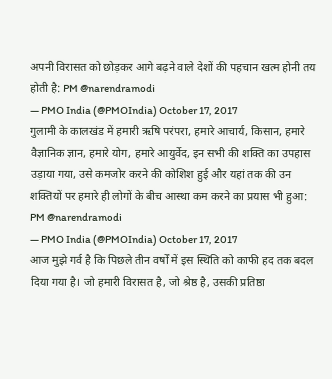अपनी विरासत को छोड़कर आगे बढ़ने वाले देशों की पहचान खत्म होनी तय होती है: PM @narendramodi
— PMO India (@PMOIndia) October 17, 2017
गुलामी के कालखंड में हमारी ऋषि परंपरा, हमारे आचार्य, किसान, हमारे वैज्ञानिक ज्ञान, हमारे योग, हमारे आयुर्वेद, इन सभी की शक्ति का उपहास उड़ाया गया, उसे कमजोर करने की कोशिश हुई और यहां तक की उन शक्तियों पर हमारे ही लोगों के बीच आस्था कम करने का प्रयास भी हुआ: PM @narendramodi
— PMO India (@PMOIndia) October 17, 2017
आज मुझे गर्व है कि पिछले तीन वर्षों में इस स्थिति को काफी हद तक बदल दिया गया है। जो हमारी विरासत है, जो श्रेष्ठ है, उसकी प्रतिष्ठा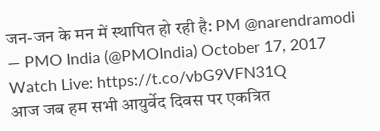जन-जन के मन में स्थापित हो रही है: PM @narendramodi
— PMO India (@PMOIndia) October 17, 2017
Watch Live: https://t.co/vbG9VFN31Q
आज जब हम सभी आयुर्वेद दिवस पर एकत्रित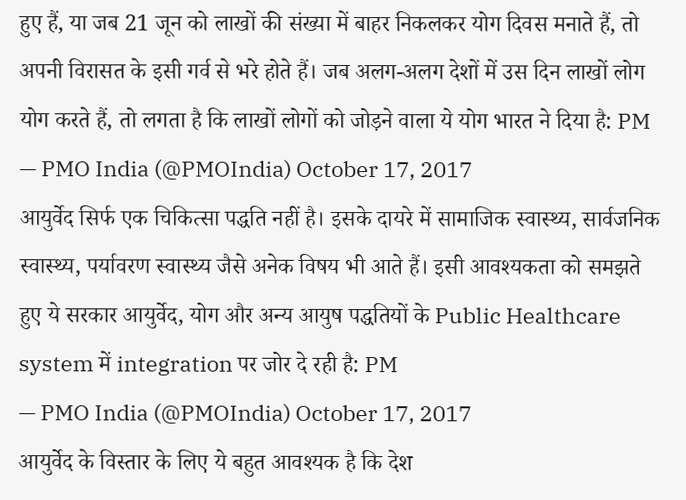हुए हैं, या जब 21 जून को लाखों की संख्या में बाहर निकलकर योग दिवस मनाते हैं, तो अपनी विरासत के इसी गर्व से भरे होते हैं। जब अलग-अलग देशों में उस दिन लाखों लोग योग करते हैं, तो लगता है कि लाखों लोगों को जोड़ने वाला ये योग भारत ने दिया है: PM
— PMO India (@PMOIndia) October 17, 2017
आयुर्वेद सिर्फ एक चिकित्सा पद्धति नहीं है। इसके दायरे में सामाजिक स्वास्थ्य, सार्वजनिक स्वास्थ्य, पर्यावरण स्वास्थ्य जैसे अनेक विषय भी आते हैं। इसी आवश्यकता को समझते हुए ये सरकार आयुर्वेद, योग और अन्य आयुष पद्धतियों के Public Healthcare system में integration पर जोर दे रही है: PM
— PMO India (@PMOIndia) October 17, 2017
आयुर्वेद के विस्तार के लिए ये बहुत आवश्यक है कि देश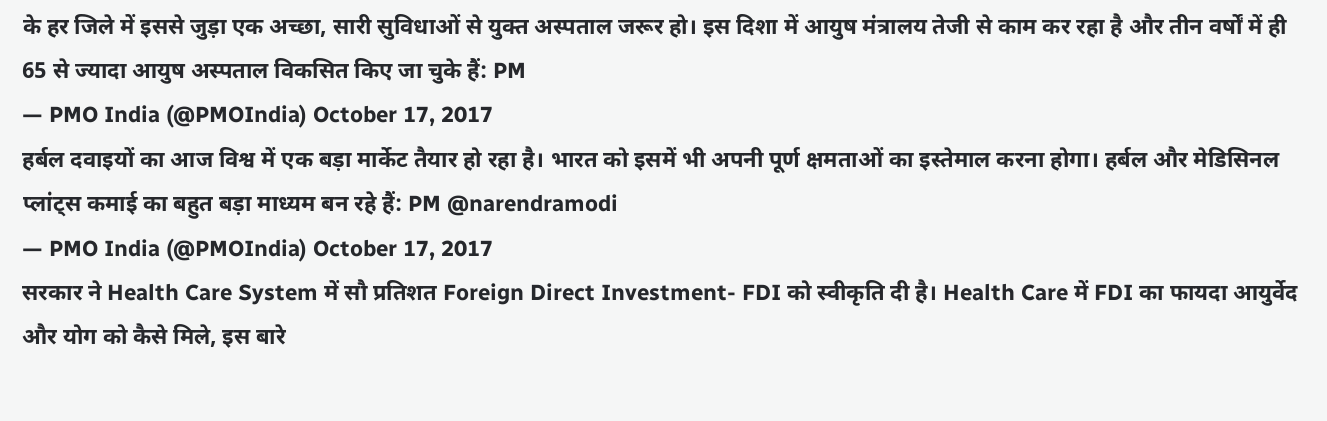के हर जिले में इससे जुड़ा एक अच्छा, सारी सुविधाओं से युक्त अस्पताल जरूर हो। इस दिशा में आयुष मंत्रालय तेजी से काम कर रहा है और तीन वर्षों में ही 65 से ज्यादा आयुष अस्पताल विकसित किए जा चुके हैं: PM
— PMO India (@PMOIndia) October 17, 2017
हर्बल दवाइयों का आज विश्व में एक बड़ा मार्केट तैयार हो रहा है। भारत को इसमें भी अपनी पूर्ण क्षमताओं का इस्तेमाल करना होगा। हर्बल और मेडिसिनल प्लांट्स कमाई का बहुत बड़ा माध्यम बन रहे हैं: PM @narendramodi
— PMO India (@PMOIndia) October 17, 2017
सरकार ने Health Care System में सौ प्रतिशत Foreign Direct Investment- FDI को स्वीकृति दी है। Health Care में FDI का फायदा आयुर्वेद और योग को कैसे मिले, इस बारे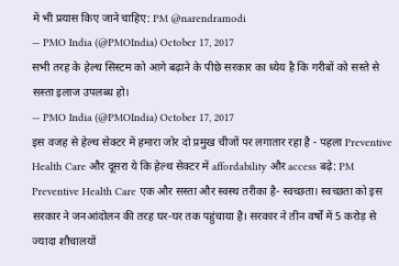में भी प्रयास किए जाने चाहिए: PM @narendramodi
— PMO India (@PMOIndia) October 17, 2017
सभी तरह के हेल्थ सिस्टम को आगे बढ़ाने के पीछे सरकार का ध्येय है कि गरीबों को सस्ते से सस्ता इलाज उपलब्ध हो।
— PMO India (@PMOIndia) October 17, 2017
इस वजह से हेल्थ सेक्टर में हमारा जोर दो प्रमुख चीजों पर लगातार रहा है - पहला Preventive Health Care और दूसरा ये कि हेल्थ सेक्टर में affordability और access बढ़े: PM
Preventive Health Care एक और सस्ता और स्वस्थ तरीका है- स्वच्छता। स्वच्छता को इस सरकार ने जनआंदोलन की तरह घर-घर तक पहुंचाया है। सरकार ने तीन वर्षों में 5 करोड़ से ज्यादा शौचालयों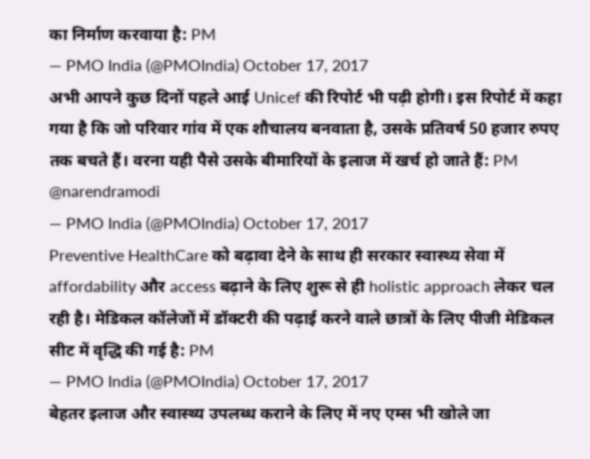का निर्माण करवाया है: PM
— PMO India (@PMOIndia) October 17, 2017
अभी आपने कुछ दिनों पहले आई Unicef की रिपोर्ट भी पढ़ी होगी। इस रिपोर्ट में कहा गया है कि जो परिवार गांव में एक शौचालय बनवाता है, उसके प्रतिवर्ष 50 हजार रुपए तक बचते हैं। वरना यही पैसे उसके बीमारियों के इलाज में खर्च हो जाते हैं: PM @narendramodi
— PMO India (@PMOIndia) October 17, 2017
Preventive HealthCare को बढ़ावा देने के साथ ही सरकार स्वास्थ्य सेवा में affordability और access बढ़ाने के लिए शुरू से ही holistic approach लेकर चल रही है। मेडिकल कॉलेजों में डॉक्टरी की पढ़ाई करने वाले छात्रों के लिए पीजी मेडिकल सीट में वृद्धि की गई है: PM
— PMO India (@PMOIndia) October 17, 2017
बेहतर इलाज और स्वास्थ्य उपलब्ध कराने के लिए में नए एम्स भी खोले जा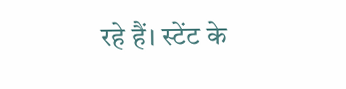रहे हैं। स्टेंट के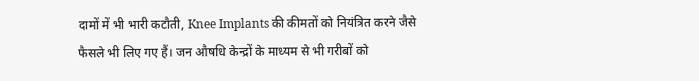दामों में भी भारी कटौती, Knee Implants की कीमतों को नियंत्रित करने जैसे फैसले भी लिए गए हैं। जन औषधि केन्द्रों के माध्यम से भी गरीबों को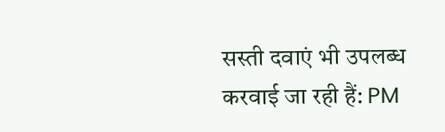सस्ती दवाएं भी उपलब्ध करवाई जा रही हैं: PM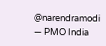@narendramodi
— PMO India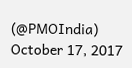(@PMOIndia) October 17, 2017